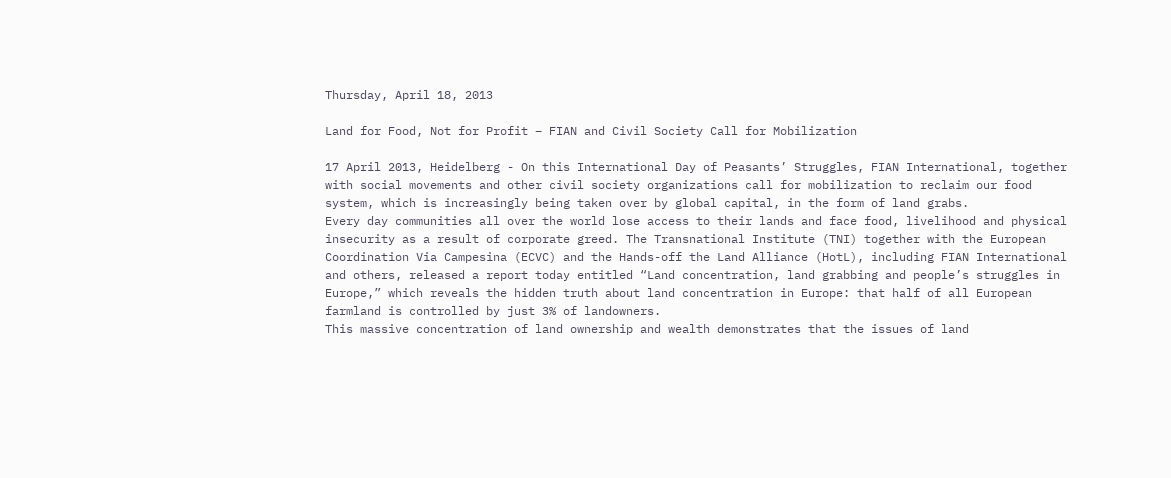Thursday, April 18, 2013

Land for Food, Not for Profit – FIAN and Civil Society Call for Mobilization

17 April 2013, Heidelberg - On this International Day of Peasants’ Struggles, FIAN International, together with social movements and other civil society organizations call for mobilization to reclaim our food system, which is increasingly being taken over by global capital, in the form of land grabs.
Every day communities all over the world lose access to their lands and face food, livelihood and physical insecurity as a result of corporate greed. The Transnational Institute (TNI) together with the European Coordination Via Campesina (ECVC) and the Hands-off the Land Alliance (HotL), including FIAN International and others, released a report today entitled “Land concentration, land grabbing and people’s struggles in Europe,” which reveals the hidden truth about land concentration in Europe: that half of all European farmland is controlled by just 3% of landowners.
This massive concentration of land ownership and wealth demonstrates that the issues of land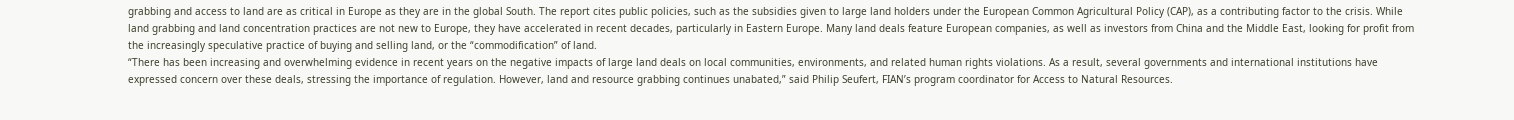grabbing and access to land are as critical in Europe as they are in the global South. The report cites public policies, such as the subsidies given to large land holders under the European Common Agricultural Policy (CAP), as a contributing factor to the crisis. While land grabbing and land concentration practices are not new to Europe, they have accelerated in recent decades, particularly in Eastern Europe. Many land deals feature European companies, as well as investors from China and the Middle East, looking for profit from the increasingly speculative practice of buying and selling land, or the “commodification” of land.
“There has been increasing and overwhelming evidence in recent years on the negative impacts of large land deals on local communities, environments, and related human rights violations. As a result, several governments and international institutions have expressed concern over these deals, stressing the importance of regulation. However, land and resource grabbing continues unabated,” said Philip Seufert, FIAN’s program coordinator for Access to Natural Resources.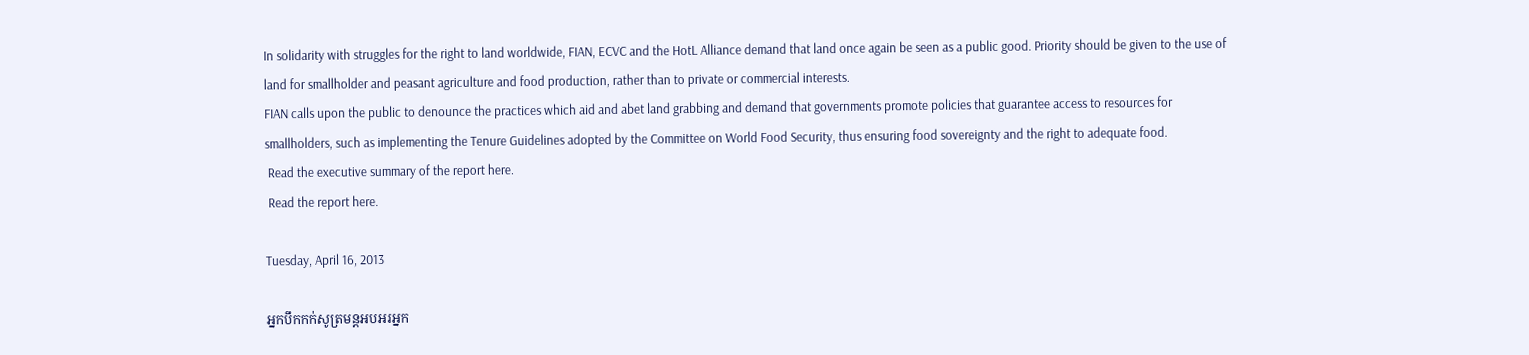In solidarity with struggles for the right to land worldwide, FIAN, ECVC and the HotL Alliance demand that land once again be seen as a public good. Priority should be given to the use of land for smallholder and peasant agriculture and food production, rather than to private or commercial interests.
FIAN calls upon the public to denounce the practices which aid and abet land grabbing and demand that governments promote policies that guarantee access to resources for smallholders, such as implementing the Tenure Guidelines adopted by the Committee on World Food Security, thus ensuring food sovereignty and the right to adequate food.
 Read the executive summary of the report here.
 Read the report here.

Tuesday, April 16, 2013

អ្នកបឹកកក់សូត្រមន្តអបអរអ្នក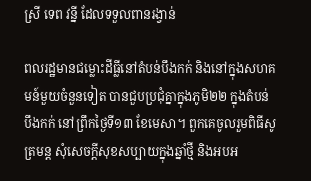ស្រី ទេព វន្នី ដែលទទួលពានរង្វាន់

ពលរដ្ឋមានជម្លោះដីធ្លីនៅតំបន់បឹងកក់ និងនៅក្នុងសហគមន៍មួយចំនួនទៀត បានជួបប្រជុំគ្នាក្នុងភូមិ២២ ក្នុងតំបន់បឹងកក់ នៅព្រឹកថ្ងៃទី១៣ ខែមេសា។ ពួកគេចូលរួមពិធីសូត្រមន្ត សុំសេចក្ដីសុខសប្បាយក្នុងឆ្នាំថ្មី និងអបអ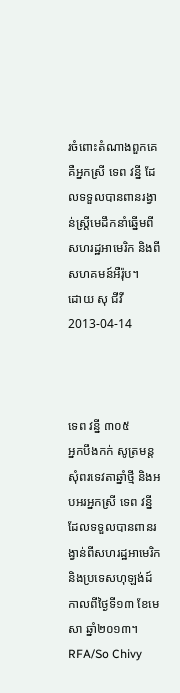រចំពោះតំណាងពួកគេ គឺអ្នកស្រី ទេព វន្នី ដែលទទួលបានពានរង្វាន់ស្ត្រីមេដឹកនាំឆ្នើមពីសហរដ្ឋអាមេរិក និងពីសហគមន៍អឺរ៉ុប។
ដោយ សុ ជីវី
2013-04-14



ទេព វន្នី ៣០៥
អ្នកបឹងកក់ សូត្រមន្តសុំពរទេវតាឆ្នាំថ្មី និងអបអរអ្នកស្រី ទេព វន្នី ដែលទទួលបានពានរង្វាន់ពីសហរដ្ឋអាមេរិក និងប្រទេសហុឡង់ដ៍ កាលពីថ្ងៃទី១៣ ខែមេសា ឆ្នាំ២០១៣។
RFA/So Chivy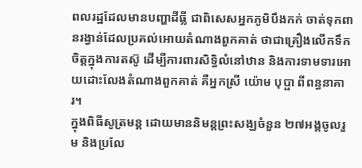ពលរដ្ឋដែលមានបញ្ហាដីធ្លី ជាពិសេសអ្នកភូមិបឹងកក់ ចាត់ទុកពានរង្វាន់ដែលប្រគល់អោយតំណាងពួកគាត់ ថាជាគ្រឿងលើកទឹកចិត្តក្នុងការតស៊ូ ដើម្បីការពារសិទ្ធិលំនៅឋាន និងការទាមទារអោយដោះលែងតំណាងពួកគាត់ គឺអ្នកស្រី យ៉ោម បុប្ផា ពីពន្ធនាគារ។
ក្នុងពិធីសូត្រមន្ត ដោយមាននិមន្តព្រះសង្ឃចំនួន ២៧អង្គចូលរួម និងប្រលែ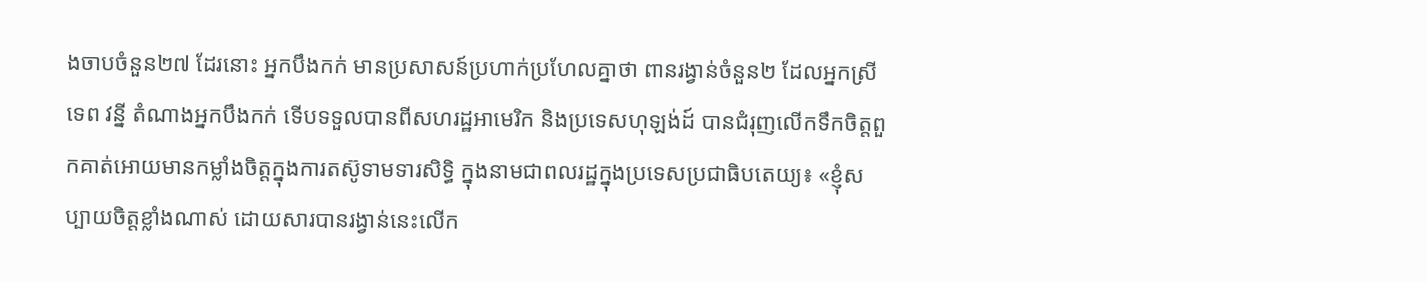ងចាបចំនួន២៧ ដែរនោះ អ្នកបឹងកក់ មានប្រសាសន៍ប្រហាក់ប្រហែលគ្នាថា ពានរង្វាន់ចំនួន២ ដែលអ្នកស្រី ទេព វន្នី តំណាងអ្នកបឹងកក់ ទើបទទួលបានពីសហរដ្ឋអាមេរិក និងប្រទេសហុឡង់ដ៍ បានជំរុញលើកទឹកចិត្តពួកគាត់អោយមានកម្លាំងចិត្តក្នុងការតស៊ូទាមទារសិទ្ធិ ក្នុងនាមជាពលរដ្ឋក្នុងប្រទេសប្រជាធិបតេយ្យ៖ «ខ្ញុំសប្បាយចិត្តខ្លាំងណាស់ ដោយសារបានរង្វាន់នេះលើក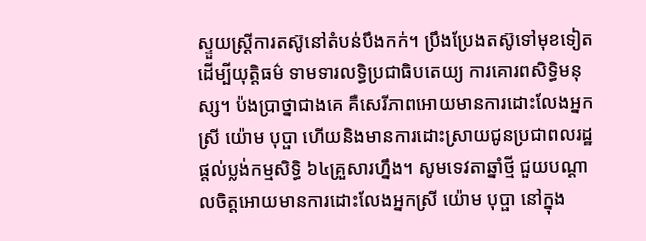ស្ទួយស្ត្រីការតស៊ូនៅតំបន់បឹងកក់។ ប្រឹងប្រែងតស៊ូទៅមុខទៀត ដើម្បីយុត្តិធម៌ ទាមទារលទ្ធិប្រជាធិបតេយ្យ ការគោរពសិទ្ធិមនុស្ស។ ប៉ងប្រាថ្នាជាងគេ គឺសេរីភាពអោយមានការដោះលែងអ្នកស្រី យ៉ោម បុប្ផា ហើយនិងមានការដោះស្រាយជូនប្រជាពលរដ្ឋផ្តល់ប្លង់កម្មសិទ្ធិ ៦៤គ្រួសារហ្នឹង។ សូមទេវតាឆ្នាំថ្មី ជួយបណ្ដាលចិត្តអោយមានការដោះលែងអ្នកស្រី យ៉ោម បុប្ផា នៅក្នុង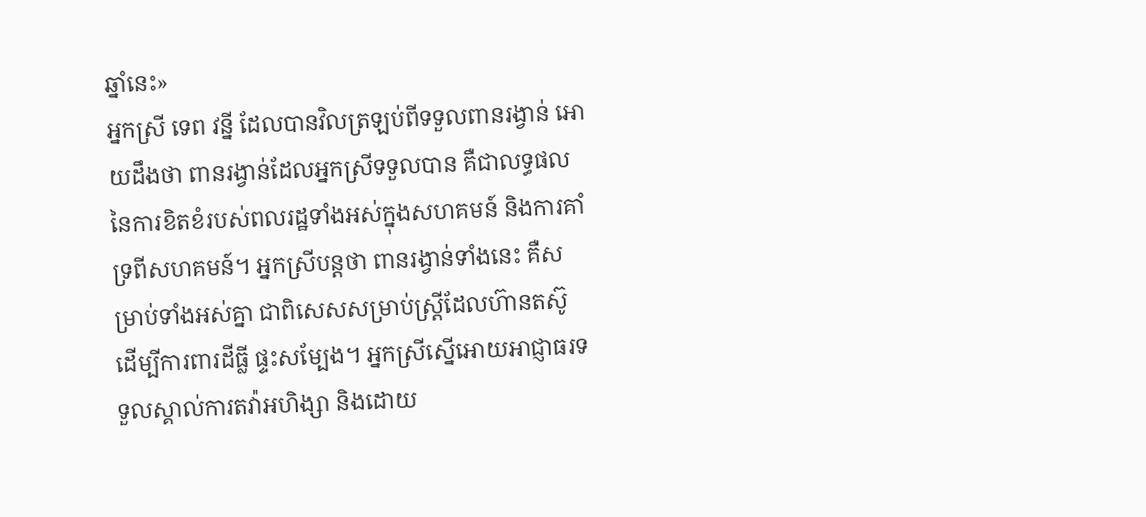ឆ្នាំនេះ»
អ្នកស្រី ទេព វន្នី ដែលបានវិលត្រឡប់ពីទទួលពានរង្វាន់ អោយដឹងថា ពានរង្វាន់ដែលអ្នកស្រីទទួលបាន គឺជាលទ្ធផលនៃការខិតខំរបស់ពលរដ្ឋទាំងអស់ក្នុងសហគមន៍ និងការគាំទ្រពីសហគមន៍។ អ្នកស្រីបន្តថា ពានរង្វាន់ទាំងនេះ គឺសម្រាប់ទាំងអស់គ្នា ជាពិសេសសម្រាប់ស្ត្រីដែលហ៊ានតស៊ូ ដើម្បីការពារដីធ្លី ផ្ទះសម្បែង។ អ្នកស្រីស្នើអោយអាជ្ញាធរទទួលស្គាល់ការតវ៉ាអហិង្សា និងដោយ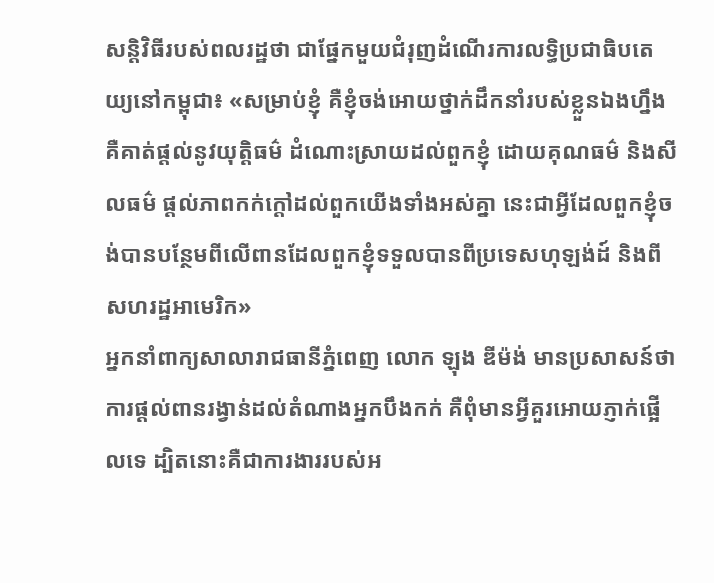សន្តិវិធីរបស់ពលរដ្ឋថា ជាផ្នែកមួយជំរុញដំណើរការលទ្ធិប្រជាធិបតេយ្យនៅកម្ពុជា៖ «សម្រាប់ខ្ញុំ គឺខ្ញុំចង់អោយថ្នាក់ដឹកនាំរបស់ខ្លួនឯងហ្នឹង គឺគាត់ផ្តល់នូវយុត្តិធម៌ ដំណោះស្រាយដល់ពួកខ្ញុំ ដោយគុណធម៌ និងសីលធម៌ ផ្តល់ភាពកក់ក្តៅដល់ពួកយើងទាំងអស់គ្នា នេះជាអ្វីដែលពួកខ្ញុំចង់បានបន្ថែមពីលើពានដែលពួកខ្ញុំទទួលបានពីប្រទេសហុឡង់ដ៍ និងពីសហរដ្ឋអាមេរិក»
អ្នកនាំពាក្យសាលារាជធានីភ្នំពេញ លោក ឡុង ឌីម៉ង់ មានប្រសាសន៍ថា ការផ្ដល់ពានរង្វាន់ដល់តំណាងអ្នកបឹងកក់ គឺពុំមានអ្វីគួរអោយភ្ញាក់ផ្អើលទេ ដ្បិតនោះគឺជាការងាររបស់អ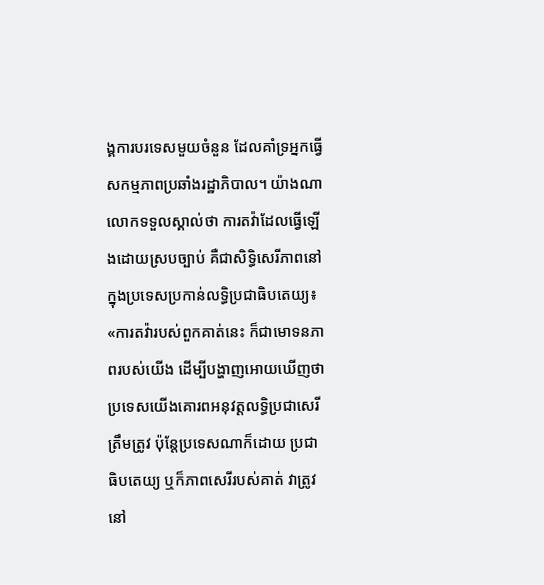ង្គការបរទេសមួយចំនួន ដែលគាំទ្រអ្នកធ្វើសកម្មភាពប្រឆាំងរដ្ឋាភិបាល។ យ៉ាងណា លោកទទួលស្គាល់ថា ការតវ៉ាដែលធ្វើឡើងដោយស្របច្បាប់ គឺជាសិទ្ធិសេរីភាពនៅក្នុងប្រទេសប្រកាន់លទ្ធិប្រជាធិបតេយ្យ៖ «ការតវ៉ារបស់ពួកគាត់នេះ ក៏ជាមោទនភាពរបស់យើង ដើម្បីបង្ហាញអោយឃើញថា ប្រទេសយើងគោរពអនុវត្តលទ្ធិប្រជាសេរីត្រឹមត្រូវ ប៉ុន្តែប្រទេសណាក៏ដោយ ប្រជាធិបតេយ្យ ឬក៏ភាពសេរីរបស់គាត់ វាត្រូវនៅ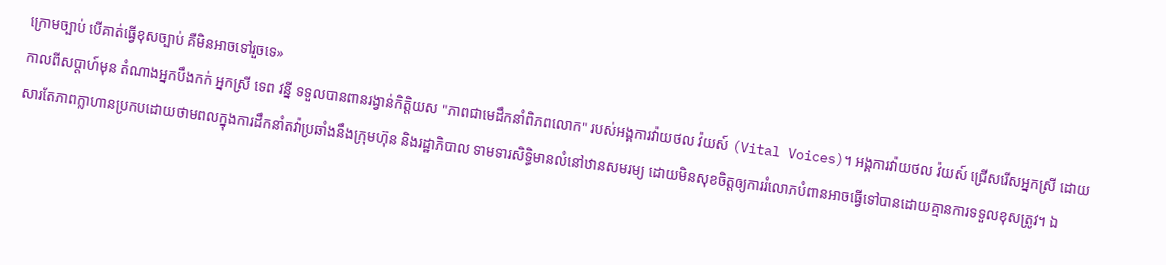ក្រោមច្បាប់ បើគាត់ធ្វើខុសច្បាប់ គឺមិនអាចទៅរួចទេ»
កាលពីសប្ដាហ៍មុន តំណាងអ្នកបឹងកក់ អ្នកស្រី ទេព វន្នី ទទួលបានពានរង្វាន់កិត្តិយស "ភាពជាមេដឹកនាំពិភពលោក" របស់អង្គការវ៉ាយថល វ៉យស៍ (Vital Voices)។ អង្គការវ៉ាយថល វ៉យស៍ ជ្រើសរើសអ្នកស្រី ដោយសារតែភាពក្លាហានប្រកបដោយថាមពលក្នុងការដឹកនាំតវ៉ាប្រឆាំងនឹងក្រុមហ៊ុន និងរដ្ឋាភិបាល ទាមទារសិទ្ធិមានលំនៅឋានសមរម្យ ដោយមិនសុខចិត្តឲ្យការរំលោភបំពានអាចធ្វើទៅបានដោយគ្មានការទទួលខុសត្រូវ។ ឯ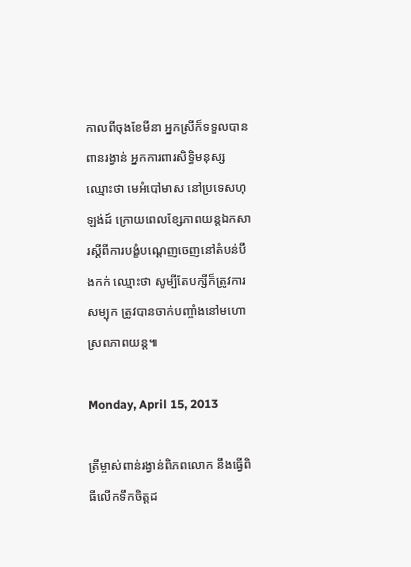កាលពីចុងខែមីនា អ្នកស្រីក៏ទទួលបានពានរង្វាន់ អ្នកការពារសិទ្ធិមនុស្ស ឈ្មោះថា មេអំបៅមាស នៅប្រទេសហុឡង់ដ៍ ក្រោយពេលខ្សែភាពយន្តឯកសារស្ដីពីការបង្ខំបណ្ដេញចេញនៅតំបន់បឹងកក់ ឈ្មោះថា សូម្បីតែបក្សីក៏ត្រូវការសម្បុក ត្រូវបានចាក់បញ្ចាំងនៅមហោស្រពភាពយន្ត៕

Monday, April 15, 2013

ត្រីម្ចាស់ពាន់រង្វាន់ពិភពលោក នឹងធ្វើពិធីលើកទឹកចិត្តដ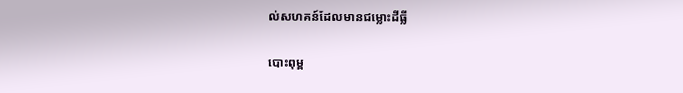ល់សហគន៍ដែលមានជម្លោះដីធ្លី

បោះពុម្ព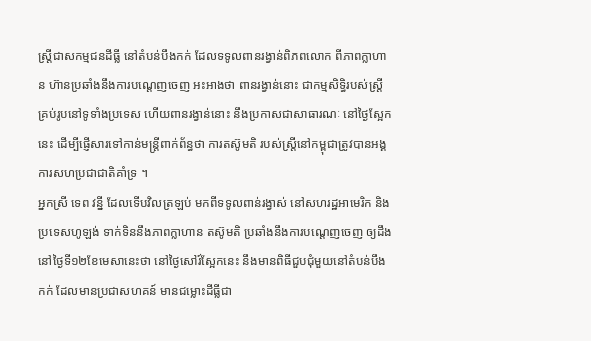ស្ត្រីជាសកម្មជនដីធ្លី នៅតំបន់បឹងកក់ ដែលទទូលពានរង្វាន់ពិភពលោក ពីភាពក្លាហាន ហ៊ានប្រឆាំងនឹងការបណ្តេញចេញ អះអាងថា ពានរង្វាន់នោះ ជាកម្មសិទ្ធិរបស់ស្ត្រីគ្រប់រូបនៅទូទាំងប្រទេស ហើយពានរង្វាន់នោះ នឹងប្រកាសជាសាធារណៈ នៅថ្ងៃស្អែកនេះ ដើម្បីផ្ញើសារទៅកាន់មន្ត្រីពាក់ព័ន្ធថា ការតស៊ូមតិ របស់ស្ត្រីនៅកម្ពុជាត្រូវបានអង្គការសហប្រជាជាតិគាំទ្រ ។
អ្នកស្រី ទេព វន្នី ដែលទើបវិលត្រឡប់ មកពីទទូលពាន់រង្វាស់ នៅសហរដ្ឋអាមេរិក និងប្រទេសហូឡង់ ទាក់ទិននឹងភាពក្លាហាន តស៊ូមតិ ប្រឆាំងនឹងការបណ្តេញចេញ ឲ្យដឹងនៅថ្ងៃទី១២ខែមេសានេះថា នៅថ្ងៃសៅរ៍ស្អែកនេះ នឹងមានពិធីជួបជុំមួយនៅតំបន់បឹងកក់ ដែលមានប្រជាសហគន៍ មានជម្លោះដីធ្លីជា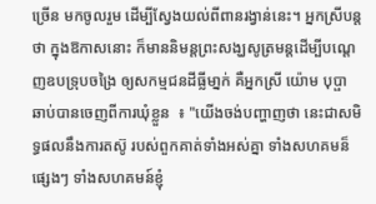ច្រើន មកចូលរួម ដើម្បីស្វែងយល់ពីពានរង្វាន់នេះ។ អ្នកស្រីបន្តថា ក្នុងឱកាសនោះ ក៏មាននិមន្តព្រះសង្ឃសូត្រមន្តដើម្បីបណ្តេញឧបទ្រុបចង្រៃ ឲ្យសកម្មជនដីធ្លីមា្នក់ គឺអ្នកស្រី យ៉ោម បុប្ផា ឆាប់បានចេញពីការឃុំខ្លួន  ៖ "យើងចង់បញ្ហាញថា នេះជាសមិទ្ធផលនឹងការតស៊ូ របស់ពួកគាត់ទាំងអស់គ្នា ទាំងសហគមន៏ផ្សេងៗ ទាំងសហគមន៍ខ្ញុំ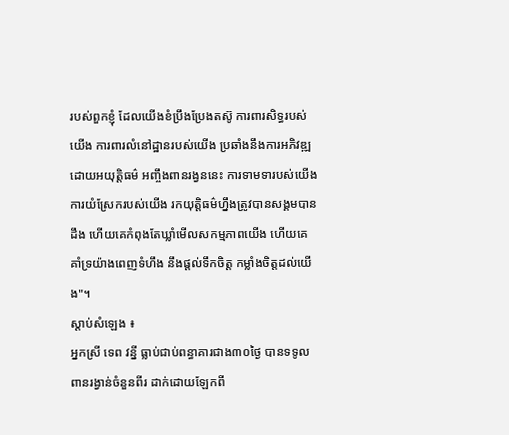របស់ពួកខ្ញុំ ដែលយើងខំប្រឹងប្រែងតស៊ូ ការពារសិទ្ធរបស់យើង ការពារលំនៅដ្ឋានរបស់យើង ប្រឆាំងនឹងការអភិវឌ្ឍ ដោយអយុត្ដិធម៌ អញ្ចឹងពានរង្វននេះ ការទាមទារបស់យើង ការយំស្រែករបស់យើង រកយុត្ដិធម៌ហ្នឹងត្រូវបានសង្គមបានដឹង ហើយគេកំពុងតែឃ្លាំមើលសកម្មភាពយើង ហើយគេគាំទ្រយ៉ាងពេញទំហឹង នឹងផ្ដល់ទឹកចិត្ដ កម្លាំងចិត្ដដល់យើង"។
ស្ដាប់សំឡេង ៖
អ្នកស្រី ទេព វន្នី ធ្លាប់ជាប់ពន្ធាគារជាង៣០ថ្ងៃ បានទទូលពានរង្វាន់ចំនួនពីរ ដាក់ដោយឡែកពី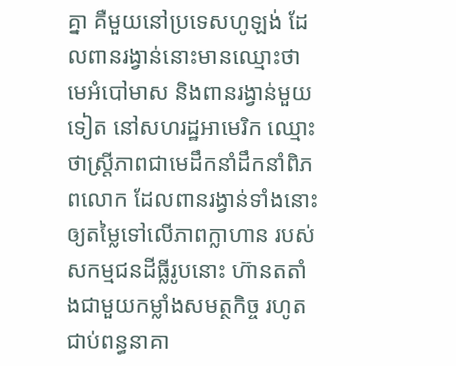គ្នា គឺមួយនៅប្រទេសហូឡង់ ដែលពានរង្វាន់នោះមានឈ្មោះថា មេអំបៅមាស និងពានរង្វាន់មួយទៀត នៅសហរដ្ឋអាមេរិក ឈ្មោះថាស្ត្រីភាពជាមេដឹកនាំដឹកនាំពិភពលោក ដែលពានរង្វាន់ទាំងនោះឲ្យតម្លៃទៅលើភាពក្លាហាន របស់សកម្មជនដីធ្លីរូបនោះ ហ៊ានតតាំងជាមួយកម្លាំងសមត្ថកិច្ច រហូតជាប់ពន្ធនាគា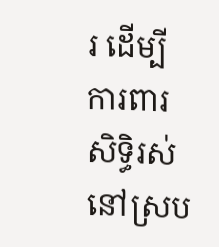រ ដើម្បីការពារសិទ្ធិរស់នៅស្រប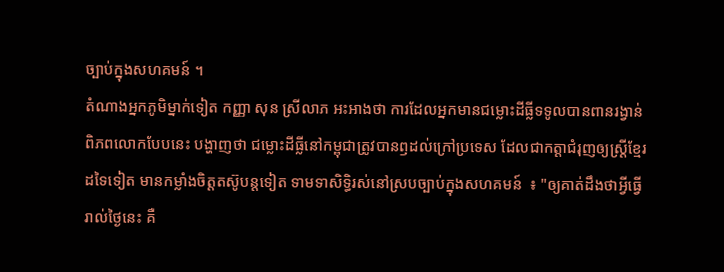ច្បាប់ក្នុងសហគមន៍ ។
តំណាងអ្នកភូមិម្នាក់ទៀត កញ្ញា សុន ស្រីលាភ អះអាងថា ការដែលអ្នកមានជម្លោះដីធ្លីទទូលបានពានរង្វាន់ពិភពលោកបែបនេះ បង្ហាញថា ជម្លោះដីធ្លីនៅកម្ពុជាត្រូវបានឭដល់ក្រៅប្រទេស ដែលជាកត្តាជំរុញឲ្យស្ត្រីខ្មែរ ដទៃទៀត មានកម្លាំងចិត្តតស៊ូបន្តទៀត ទាមទាសិទ្ធិរស់នៅស្របច្បាប់ក្នុងសហគមន៍  ៖ "ឲ្យគាត់ដឹងថាអ្វីធ្វើរាល់ថ្ងៃនេះ គឺ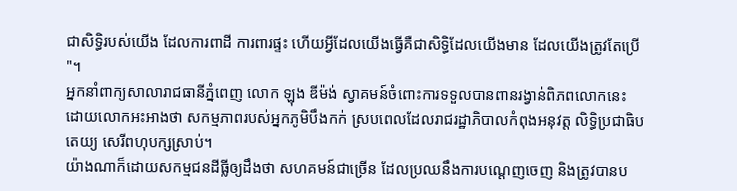ជាសិទ្ធិរបស់យើង ដែលការពាដី ការពារផ្ទះ ហើយអ្វីដែលយើងធ្វើគឺជាសិទ្ធិដែលយើងមាន ដែលយើងត្រូវតែប្រើ "។
អ្នកនាំពាក្យសាលារាជធានីភ្នំពេញ លោក ឡុង ឌីម៉ង់ ស្វាគមន៍ចំពោះការទទួលបានពានរង្វាន់ពិភពលោកនេះ ដោយលោកអះអាងថា សកម្មភាពរបស់អ្នកភូមិបឹងកក់ ស្របពេលដែលរាជរដ្ឋាភិបាលកំពុងអនុវត្ត លិទ្ធិប្រជាធិបតេយ្យ សេរីពហុបក្សស្រាប់។
យ៉ាងណាក៏ដោយសកម្មជនដីធ្លីឲ្យដឹងថា សហគមន៍ជាច្រើន ដែលប្រឈនឹងការបណ្តេញចេញ និងត្រូវបានប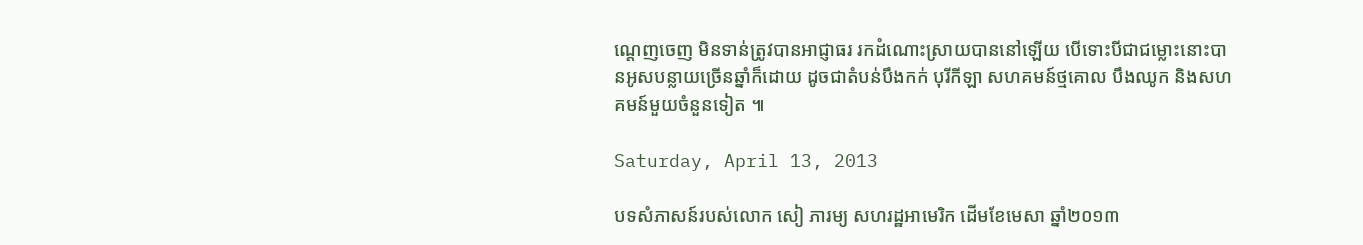ណ្តេញចេញ មិនទាន់ត្រូវបានអាជ្ញាធរ រកដំណោះស្រាយបាននៅឡើយ បើទោះបីជាជម្លោះនោះបានអូសបន្លាយច្រើនឆ្នាំក៏ដោយ ដូចជាតំបន់បឹងកក់ បុរីកីឡា សហគមន៍ថ្មគោល បឹងឈូក និងសហគមន៍មួយចំនួនទៀត ៕

Saturday, April 13, 2013

បទសំភាសន៍របស់លោក សៀ ភារម្យ សហរដ្ឋអាមេរិក ដើមខែមេសា ឆ្នាំ២០១៣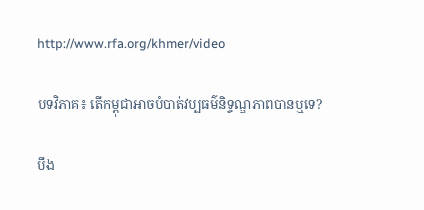http://www.rfa.org/khmer/video

បទវិភាគ៖ តើកម្ពុជាអាចបំបាត់វប្បធម៌និទ្ទណ្ឌភាពបានឬទេ?

បឹង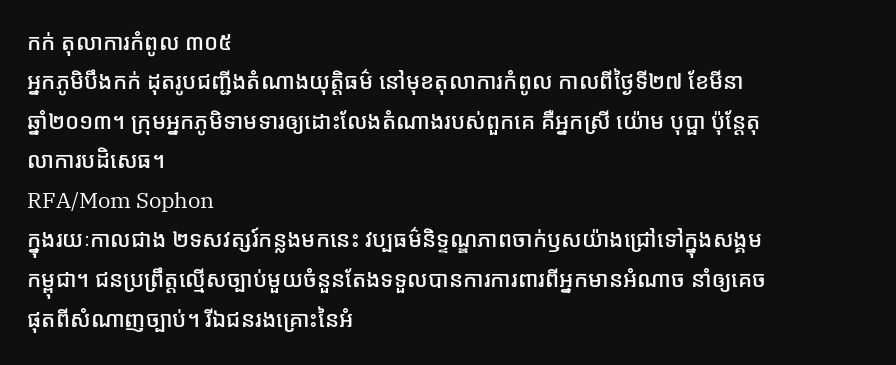កក់ តុលាការកំពូល ៣០៥
អ្នកភូមិបឹងកក់ ដុតរូបជញ្ជីងតំណាងយុត្តិធម៌ នៅមុខតុលាការកំពូល កាលពីថ្ងៃទី២៧ ខែមីនា ឆ្នាំ២០១៣។ ក្រុមអ្នកភូមិទាមទារឲ្យដោះលែងតំណាងរបស់ពួកគេ គឺអ្នកស្រី យ៉ោម បុប្ផា ប៉ុន្តែតុលាការបដិសេធ។
RFA/Mom Sophon
ក្នុងរយៈកាលជាង ២ទសវត្សរ៍កន្លងមកនេះ វប្បធម៌និទ្ទណ្ឌភាពចាក់ឫសយ៉ាងជ្រៅទៅក្នុងសង្គមកម្ពុជា។ ជនប្រព្រឹត្តល្មើសច្បាប់មួយចំនួនតែងទទួលបានការការពារពីអ្នកមានអំណាច នាំឲ្យគេចផុតពីសំណាញច្បាប់។ រីឯជនរងគ្រោះនៃអំ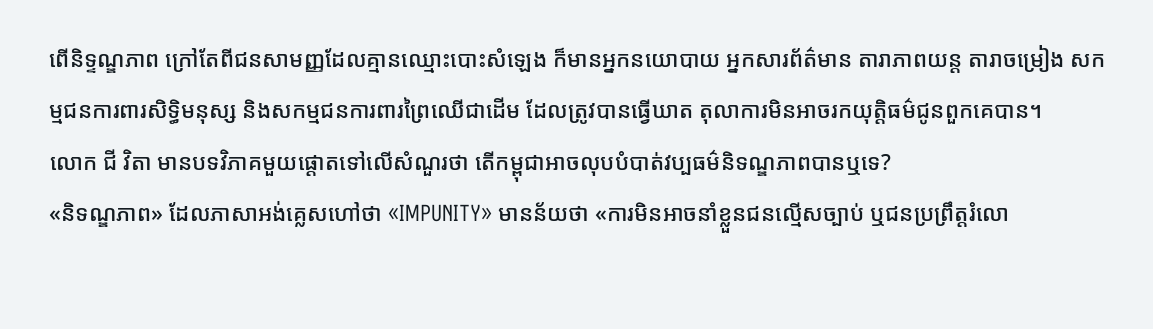ពើនិទ្ទណ្ឌភាព ក្រៅតែពីជនសាមញ្ញដែលគ្មានឈ្មោះបោះសំឡេង ក៏មានអ្នកនយោបាយ អ្នកសារព័ត៌មាន តារាភាពយន្ត តារាចម្រៀង សកម្មជនការពារសិទ្ធិមនុស្ស និងសកម្មជនការពារព្រៃឈើជាដើម ដែលត្រូវបានធ្វើឃាត តុលាការមិនអាចរកយុត្តិធម៌ជូនពួកគេបាន។
លោក ជី វិតា មានបទវិភាគមួយផ្តោតទៅលើសំណួរថា តើកម្ពុជាអាចលុបបំបាត់វប្បធម៌និទណ្ឌភាពបានឬទេ?
«និទណ្ឌភាព» ដែលភាសាអង់គ្លេសហៅថា «IMPUNITY» មានន័យថា «ការមិនអាចនាំខ្លួនជនល្មើសច្បាប់ ឬជនប្រព្រឹត្តរំលោ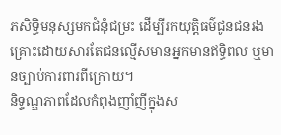ភសិទ្ធិមនុស្សមកជំនុំជម្រះ ដើម្បីរកយុត្តិធម៌ជូនជនរងគ្រោះដោយសារតែជនល្មើសមានអ្នកមានឥទ្ធិពល ឬមានច្បាប់ការពារពីក្រោយ។
និទ្ទណ្ឌភាពដែលកំពុងញាំញីក្នុងស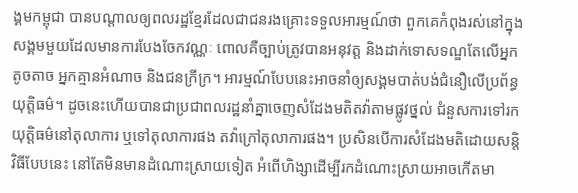ង្គមកម្ពុជា បានបណ្ដាលឲ្យពលរដ្ឋខ្មែរដែលជាជនរងគ្រោះទទួលអារម្មណ៍ថា ពួកគេកំពុងរស់នៅក្នុងសង្គមមួយដែលមានការបែងចែកវណ្ណៈ ពោលគឺច្បាប់ត្រូវបានអនុវត្ត និងដាក់ទោសទណ្ឌតែលើអ្នកតូចតាច អ្នកគ្មានអំណាច និងជនក្រីក្រ។ អារម្មណ៍បែបនេះអាចនាំឲ្យសង្គមបាត់បង់ជំនឿលើប្រព័ន្ធយុត្តិធម៌។ ដូចនេះហើយបានជាប្រជាពលរដ្ឋនាំគ្នាចេញសំដែងមតិតវ៉ាតាមផ្លូវថ្នល់ ជំនួសការទៅរកយុត្តិធម៌នៅតុលាការ ឬទៅតុលាការផង តវ៉ាក្រៅតុលាការផង។ ប្រសិនបើការសំដែងមតិដោយសន្តិវិធីបែបនេះ នៅតែមិនមានដំណោះស្រាយទៀត អំពើហិង្សាដើម្បីរកដំណោះស្រាយអាចកើតមា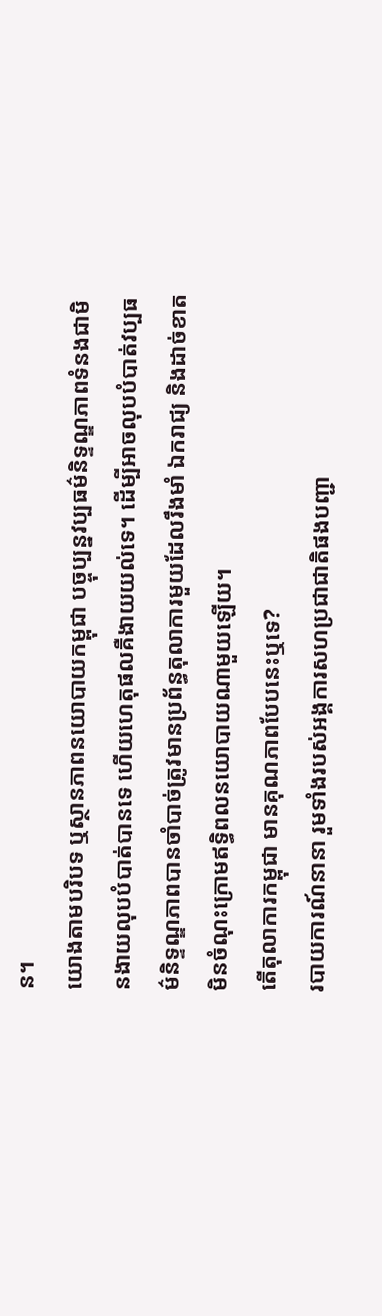ន។
យោងតាមបរិបទ ឬស្ថានភាពនយោបាយកម្ពុជា បច្ចុប្បន្នវប្បធម៌និទ្ទណ្ឌភាពទំនងជាមិនងាយលុបបំបាត់បានទេ ហើយហេតុផលគឺងាយយល់ទេ។ ដើម្បីអាចលុបបំបាត់វប្បធម៌និទ្ទណ្ឌភាពបានចាំបាច់ត្រូវមានប្រព័ន្ធតុលាការមួយដែលរឹងមាំ ឯករាជ្យ និងដាច់ខាតមិនចំណុះក្រោមឥទ្ធិពលនយោបាយណាមួយឡើយ។
តើតុលាការកម្ពុជា មានគុណភាពបែបនេះឬទេ?
របាយការណ៍នានា រួមទាំងរបស់អង្គការសហប្រជាជាតិផងបញ្ជា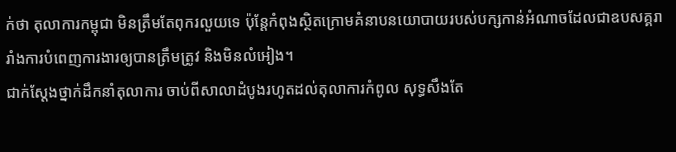ក់ថា តុលាការកម្ពុជា មិនត្រឹមតែពុករលួយទេ ប៉ុន្តែកំពុងស្ថិតក្រោមគំនាបនយោបាយរបស់បក្សកាន់អំណាចដែលជាឧបសគ្គរារាំងការបំពេញការងារឲ្យបានត្រឹមត្រូវ និងមិនលំអៀង។
ជាក់ស្ដែងថ្នាក់ដឹកនាំតុលាការ ចាប់ពីសាលាដំបូងរហូតដល់តុលាការកំពូល សុទ្ធសឹងតែ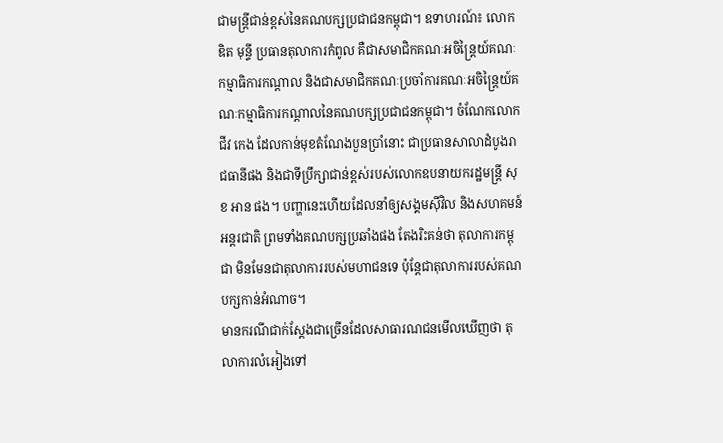ជាមន្ត្រីជាន់ខ្ពស់នៃគណបក្សប្រជាជនកម្ពុជា។ ឧទាហរណ៍៖ លោក ឌិត មុន្ទី ប្រធានតុលាការកំពូល គឺជាសមាជិកគណៈអចិន្ត្រៃយ៍គណៈកម្មាធិការកណ្ដាល និងជាសមាជិកគណៈប្រចាំការគណៈអចិន្ត្រៃយ៍គណៈកម្មាធិការកណ្ដាលនៃគណបក្សប្រជាជនកម្ពុជា។ ចំណែកលោក ជីវ កេង ដែលកាន់មុខតំណែងបួនប្រាំនោះ ជាប្រធានសាលាដំបូងរាជធានីផង និងជាទីប្រឹក្សាជាន់ខ្ពស់របស់លោកឧបនាយករដ្ឋមន្ត្រី សុខ អាន ផង។ បញ្ហានេះហើយដែលនាំឲ្យសង្គមស៊ីវិល និងសហគមន៍អន្តរជាតិ ព្រមទាំងគណបក្សប្រឆាំងផង តែងរិះគន់ថា តុលាការកម្ពុជា មិនមែនជាតុលាការរបស់មហាជនទេ ប៉ុន្តែជាតុលាការរបស់គណបក្សកាន់អំណាច។
មានករណីជាក់ស្ដែងជាច្រើនដែលសាធារណជនមើលឃើញថា តុលាការលំអៀងទៅ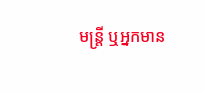មន្ត្រី ឬអ្នកមាន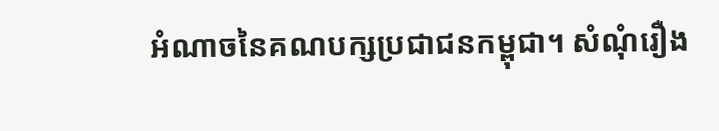អំណាចនៃគណបក្សប្រជាជនកម្ពុជា។ សំណុំរឿង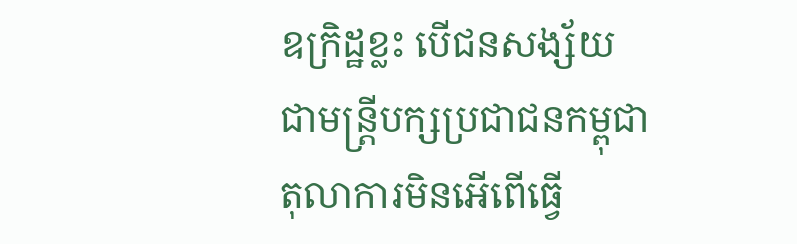ឧក្រិដ្ឋខ្លះ បើជនសង្ស័យជាមន្ត្រីបក្សប្រជាជនកម្ពុជា តុលាការមិនអើពើធ្វើ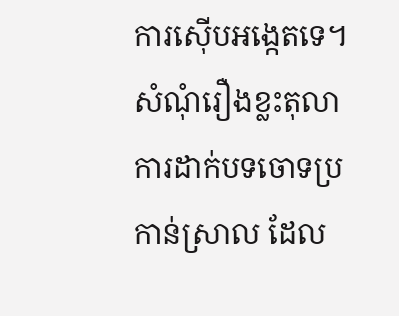ការស៊ើបអង្កេតទេ។ សំណុំរឿងខ្លះតុលាការដាក់បទចោទប្រកាន់ស្រាល ដែល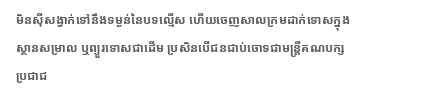មិនស៊ីសង្វាក់ទៅនឹងទម្ងន់នៃបទល្មើស ហើយចេញសាលក្រមដាក់ទោសក្នុងស្ថានសម្រាល ឬព្យួរទោសជាដើម ប្រសិនបើជនជាប់ចោទជាមន្ត្រីគណបក្សប្រជាជ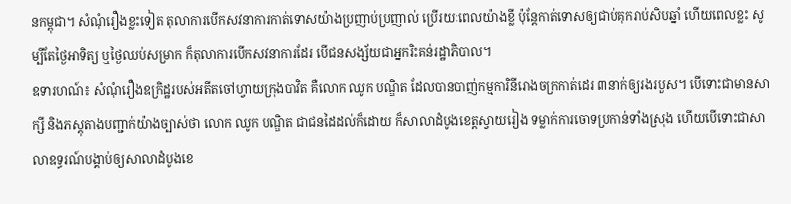នកម្ពុជា។ សំណុំរឿងខ្លះទៀត តុលាការបើកសវនាការកាត់ទោសយ៉ាងប្រញាប់ប្រញាល់ ប្រើរយៈពេលយ៉ាងខ្លី ប៉ុន្តែកាត់ទោសឲ្យជាប់គុករាប់សិបឆ្នាំ ហើយពេលខ្លះ សូម្បីតែថ្ងៃអាទិត្យ ឬថ្ងៃឈប់សម្រាក ក៏តុលាការបើកសវនាការដែរ បើជនសង្ស័យជាអ្នករិះគន់រដ្ឋាភិបាល។
ឧទារហណ៍៖ សំណុំរឿងឧក្រិដ្ឋរបស់អតីតចៅហ្វាយក្រុងបាវិត គឺលោក ឈូក បណ្ឌិត ដែលបានបាញ់កម្មការិនីរោងចក្រកាត់ដេរ ៣នាក់ឲ្យរងរបួស។ បើទោះជាមានសាក្សី និងភស្តុតាងបញ្ជាក់យ៉ាងច្បាស់ថា លោក ឈូក បណ្ឌិត ជាជនដៃដល់ក៏ដោយ ក៏សាលាដំបូងខេត្តស្វាយរៀង ទម្លាក់ការចោទប្រកាន់ទាំងស្រុង ហើយបើទោះជាសាលាឧទ្ធរណ៍បង្គាប់ឲ្យសាលាដំបូងខេ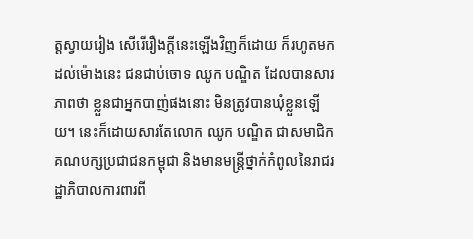ត្តស្វាយរៀង សើរើរឿងក្ដីនេះឡើងវិញក៏ដោយ ក៏រហូតមកដល់ម៉ោងនេះ ជនជាប់ចោទ ឈូក បណ្ឌិត ដែលបានសារភាពថា ខ្លួនជាអ្នកបាញ់ផងនោះ មិនត្រូវបានឃុំខ្លួនឡើយ។ នេះក៏ដោយសារតែលោក ឈូក បណ្ឌិត ជាសមាជិកគណបក្សប្រជាជនកម្ពុជា និងមានមន្ត្រីថ្នាក់កំពូលនៃរាជរដ្ឋាភិបាលការពារពី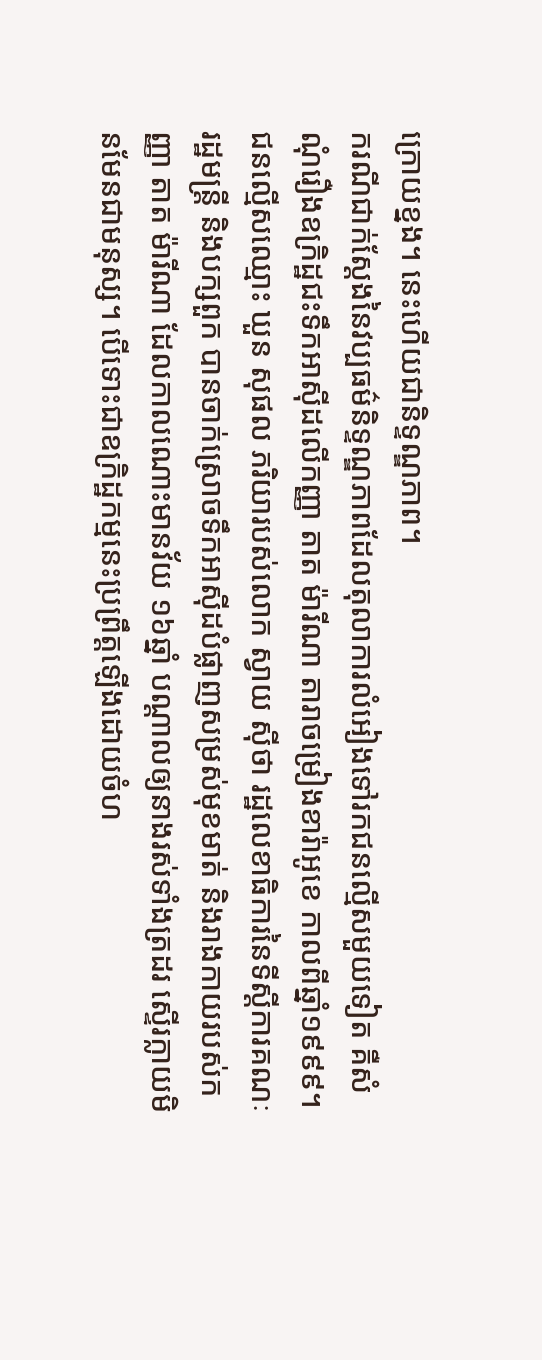ក្រោយខ្នង។ នេះហើយជានិទ្ទណ្ឌភាព។
ករណីជាក់ស្ដែងនៃវប្បធម៌និទ្ទណ្ឌភាពដែលតុលាការលំអៀងទៅរកជនល្មើសមួយទៀត គឺសំណុំរឿងឧក្រិដ្ឋជះទឹកអាស៊ីដលើកញ្ញា តាត ម៉ារីណា តារាចម្រៀងខារ៉ាអូខេ កាលពីឆ្នាំ១៩៩៩។ ជនល្មើសឈ្មោះ ឃួន សុផល ភរិយារបស់លោក ស្វាយ ស៊ីថា រដ្ឋលេខាធិការនៃទីស្ដីការគណៈរដ្ឋមន្ត្រី និងបក្សពួក បានចាក់ស្រោចទឹកអាស៊ីដបំផ្លាញសម្រស់មុខមាត់ និងរាងកាយរបស់កញ្ញា តាត ម៉ារីណា ដែលកាលណោះមានវ័យ ១៦ឆ្នាំ បណ្ដាលឲ្យនាងរស់ទាំងត្រដរ ស្ទើរក្លាយមិនមែនជាមនុស្ស។ បើទោះជាឧក្រិដ្ឋកម្មនេះប្រព្រឹត្តឡើងដោយចំហ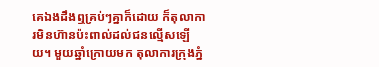គេឯងដឹងឮគ្រប់ៗគ្នាក៏ដោយ ក៏តុលាការមិនហ៊ានប៉ះពាល់ដល់ជនល្មើសឡើយ។ មួយឆ្នាំក្រោយមក តុលាការក្រុងភ្នំ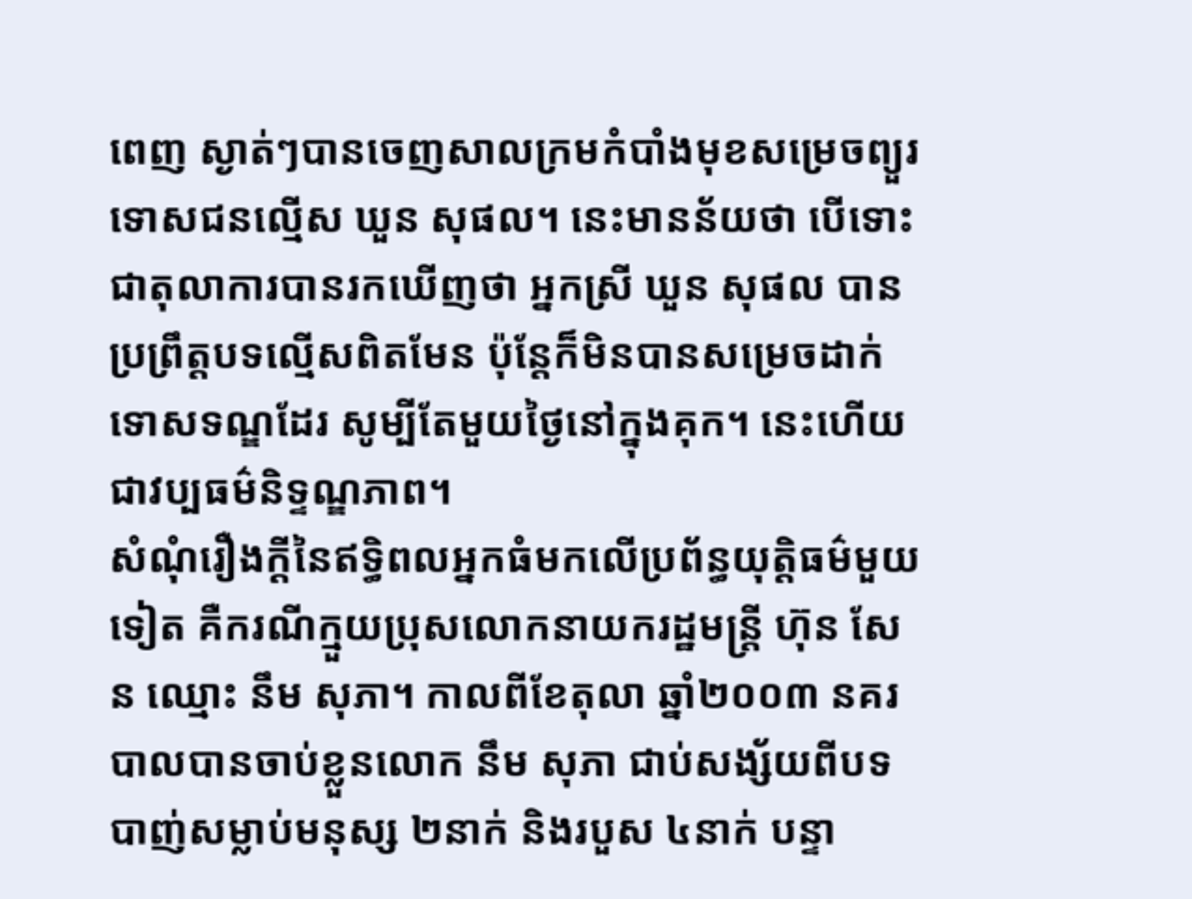ពេញ ស្ងាត់ៗបានចេញសាលក្រមកំបាំងមុខសម្រេចព្យួរទោសជនល្មើស ឃួន សុផល។ នេះមានន័យថា បើទោះជាតុលាការបានរកឃើញថា អ្នកស្រី ឃួន សុផល បានប្រព្រឹត្តបទល្មើសពិតមែន ប៉ុន្តែក៏មិនបានសម្រេចដាក់ទោសទណ្ឌដែរ សូម្បីតែមួយថ្ងៃនៅក្នុងគុក។ នេះហើយជាវប្បធម៌និទ្ទណ្ឌភាព។
សំណុំរឿងក្ដីនៃឥទ្ធិពលអ្នកធំមកលើប្រព័ន្ធយុត្តិធម៌មួយទៀត គឺករណីក្មួយប្រុសលោកនាយករដ្ឋមន្ត្រី ហ៊ុន សែន ឈ្មោះ នឹម សុភា។ កាលពីខែតុលា ឆ្នាំ២០០៣ នគរបាលបានចាប់ខ្លួនលោក នឹម សុភា ជាប់សង្ស័យពីបទបាញ់សម្លាប់មនុស្ស ២នាក់ និងរបួស ៤នាក់ បន្ទា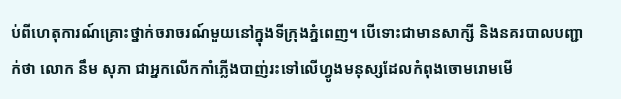ប់ពីហេតុការណ៍គ្រោះថ្នាក់ចរាចរណ៍មួយនៅក្នុងទីក្រុងភ្នំពេញ។ បើទោះជាមានសាក្សី និងនគរបាលបញ្ជាក់ថា លោក នឹម សុភា ជាអ្នកលើកកាំភ្លើងបាញ់រះទៅលើហ្វូងមនុស្សដែលកំពុងចោមរោមមើ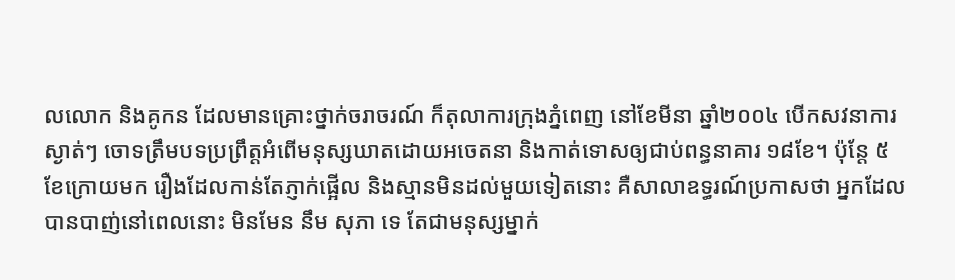លលោក និងគូកន ដែលមានគ្រោះថ្នាក់ចរាចរណ៍ ក៏តុលាការក្រុងភ្នំពេញ នៅខែមីនា ឆ្នាំ២០០៤ បើកសវនាការស្ងាត់ៗ ចោទត្រឹមបទប្រព្រឹត្តអំពើមនុស្សឃាតដោយអចេតនា និងកាត់ទោសឲ្យជាប់ពន្ធនាគារ ១៨ខែ។ ប៉ុន្តែ ៥ខែក្រោយមក រឿងដែលកាន់តែភ្ញាក់ផ្អើល និងស្មានមិនដល់មួយទៀតនោះ គឺសាលាឧទ្ធរណ៍ប្រកាសថា អ្នកដែលបានបាញ់នៅពេលនោះ មិនមែន នឹម សុភា ទេ តែជាមនុស្សម្នាក់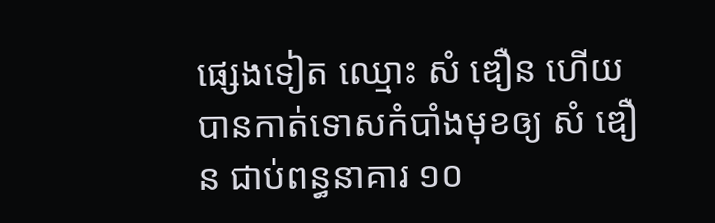ផ្សេងទៀត ឈ្មោះ សំ ឌឿន ហើយបានកាត់ទោសកំបាំងមុខឲ្យ សំ ឌឿន ជាប់ពន្ធនាគារ ១០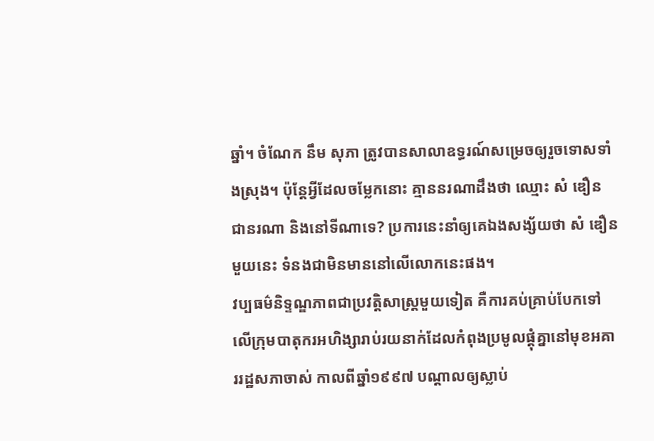ឆ្នាំ។ ចំណែក នឹម សុភា ត្រូវបានសាលាឧទ្ធរណ៍សម្រេចឲ្យរួចទោសទាំងស្រុង។ ប៉ុន្តែអ្វីដែលចម្លែកនោះ គ្មាននរណាដឹងថា ឈ្មោះ សំ ឌឿន ជានរណា និងនៅទីណាទេ? ប្រការនេះនាំឲ្យគេឯងសង្ស័យថា សំ ឌឿន មួយនេះ ទំនងជាមិនមាននៅលើលោកនេះផង។
វប្បធម៌និទ្ទណ្ឌភាពជាប្រវត្តិសាស្ត្រមួយទៀត គឺការគប់គ្រាប់បែកទៅលើក្រុមបាតុករអហិង្សារាប់រយនាក់ដែលកំពុងប្រមូលផ្ដុំគ្នានៅមុខអគាររដ្ឋសភាចាស់ កាលពីឆ្នាំ១៩៩៧ បណ្ដាលឲ្យស្លាប់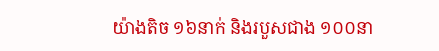យ៉ាងតិច ១៦នាក់ និងរបួសជាង ១០០នា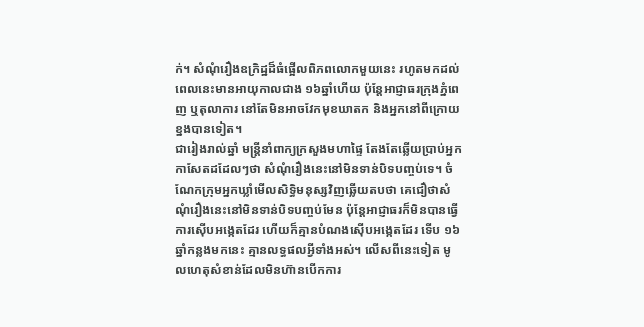ក់។ សំណុំរឿងឧក្រិដ្ឋដ៏ធំផ្អើលពិភពលោកមួយនេះ រហូតមកដល់ពេលនេះមានអាយុកាលជាង ១៦ឆ្នាំហើយ ប៉ុន្តែអាជ្ញាធរក្រុងភ្នំពេញ ឬតុលាការ នៅតែមិនអាចវែកមុខឃាតក និងអ្នកនៅពីក្រោយខ្នងបានទៀត។
ជារៀងរាល់ឆ្នាំ មន្ត្រីនាំពាក្យក្រសួងមហាផ្ទៃ តែងតែឆ្លើយប្រាប់អ្នកកាសែតដដែលៗថា សំណុំរឿងនេះនៅមិនទាន់បិទបញ្ចប់ទេ។ ចំណែកក្រុមអ្នកឃ្លាំមើលសិទ្ធិមនុស្សវិញឆ្លើយតបថា គេជឿថាសំណុំរឿងនេះនៅមិនទាន់បិទបញ្ចប់មែន ប៉ុន្តែអាជ្ញាធរក៏មិនបានធ្វើការស៊ើបអង្កេតដែរ ហើយក៏គ្មានបំណងស៊ើបអង្កេតដែរ ទើប ១៦ឆ្នាំកន្លងមកនេះ គ្មានលទ្ធផលអ្វីទាំងអស់។ លើសពីនេះទៀត មូលហេតុសំខាន់ដែលមិនហ៊ានបើកការ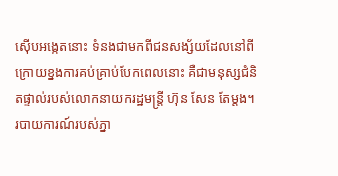ស៊ើបអង្កេតនោះ ទំនងជាមកពីជនសង្ស័យដែលនៅពីក្រោយខ្នងការគប់គ្រាប់បែកពេលនោះ គឺជាមនុស្សជំនិតផ្ទាល់របស់លោកនាយករដ្ឋមន្ត្រី ហ៊ុន សែន តែម្តង។
របាយការណ៍របស់ភ្នា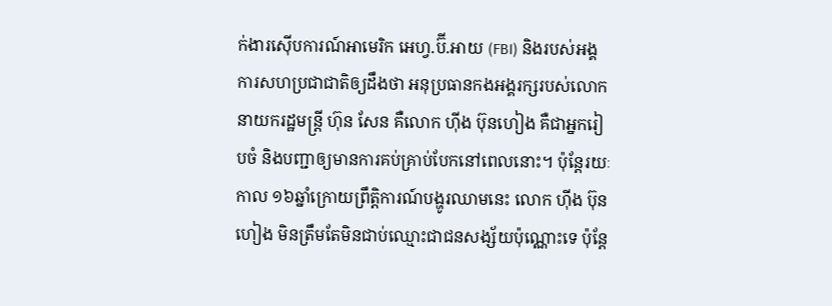ក់ងារស៊ើបការណ៍អាមេរិក អេហ្វ.ប៊ី.អាយ (FBI) និងរបស់អង្គការសហប្រជាជាតិឲ្យដឹងថា អនុប្រធានកងអង្គរក្សរបស់លោកនាយករដ្ឋមន្ត្រី ហ៊ុន សែន គឺលោក ហ៊ីង ប៊ុនហៀង គឺជាអ្នករៀបចំ និងបញ្ជាឲ្យមានការគប់គ្រាប់បែកនៅពេលនោះ។ ប៉ុន្តែរយៈកាល ១៦ឆ្នាំក្រោយព្រឹត្តិការណ៍បង្ហូរឈាមនេះ លោក ហ៊ីង ប៊ុនហៀង មិនត្រឹមតែមិនជាប់ឈ្មោះជាជនសង្ស័យប៉ុណ្ណោះទេ ប៉ុន្តែ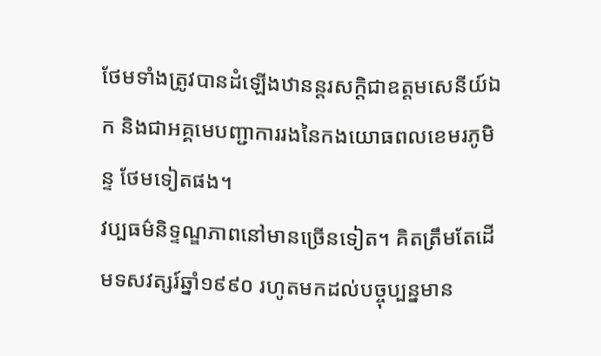ថែមទាំងត្រូវបានដំឡើងឋានន្តរសក្ដិជាឧត្ដមសេនីយ៍ឯក និងជាអគ្គមេបញ្ជាការរងនៃកងយោធពលខេមរភូមិន្ទ ថែមទៀតផង។
វប្បធម៌និទ្ទណ្ឌភាពនៅមានច្រើនទៀត។ គិតត្រឹមតែដើមទសវត្សរ៍ឆ្នាំ១៩៩០ រហូតមកដល់បច្ចុប្បន្នមាន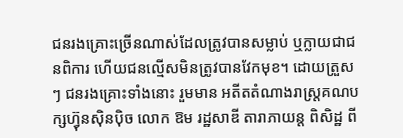ជនរងគ្រោះច្រើនណាស់ដែលត្រូវបានសម្លាប់ ឬក្លាយជាជនពិការ ហើយជនល្មើសមិនត្រូវបានវែកមុខ។ ដោយត្រួសៗ ជនរងគ្រោះទាំងនោះ រួមមាន អតីតតំណាងរាស្ត្រគណបក្សហ៊្វុនស៊ិនប៉ិច លោក ឱម រដ្ឋសាឌី តារាភាយន្ត ពិសិដ្ឋ ពី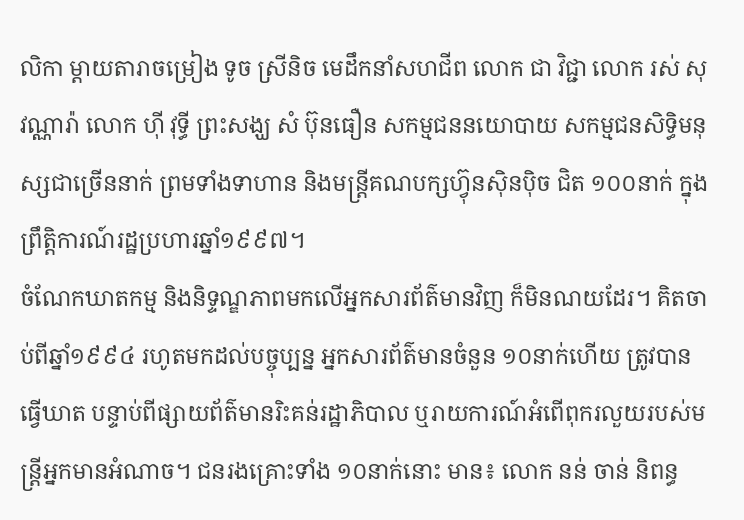លិកា ម្ដាយតារាចម្រៀង ទូច ស្រីនិច មេដឹកនាំសហជីព លោក ជា វិជ្ជា លោក រស់ សុវណ្ណារ៉ា លោក ហ៊ី វុទ្ធី ព្រះសង្ឃ សំ ប៊ុនធឿន សកម្មជននយោបាយ សកម្មជនសិទ្ធិមនុស្សជាច្រើននាក់ ព្រមទាំងទាហាន និងមន្ត្រីគណបក្សហ៊្វុនស៊ិនប៉ិច ជិត ១០០នាក់ ក្នុងព្រឹត្តិការណ៍រដ្ឋប្រហារឆ្នាំ១៩៩៧។
ចំណែកឃាតកម្ម និងនិទ្ទណ្ឌភាពមកលើអ្នកសារព័ត៌មានវិញ ក៏មិនណយដែរ។ គិតចាប់ពីឆ្នាំ១៩៩៤ រហូតមកដល់បច្ចុប្បន្ន អ្នកសារព័ត៌មានចំនួន ១០នាក់ហើយ ត្រូវបានធ្វើឃាត បន្ទាប់ពីផ្សាយព័ត៌មានរិះគន់រដ្ឋាភិបាល ឬរាយការណ៍អំពើពុករលួយរបស់មន្ត្រីអ្នកមានអំណាច។ ជនរងគ្រោះទាំង ១០នាក់នោះ មាន៖ លោក នន់ ចាន់ និពន្ធ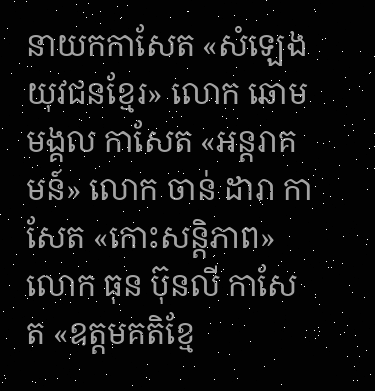នាយកកាសែត «សំឡេងយុវជនខ្មែរ» លោក ឆោម មង្គល កាសែត «អន្តរាគមន៍» លោក ចាន់ ដារា កាសែត «កោះសន្តិភាព» លោក ធុន ប៊ុនលី កាសែត «ឧត្ដមគតិខ្មែ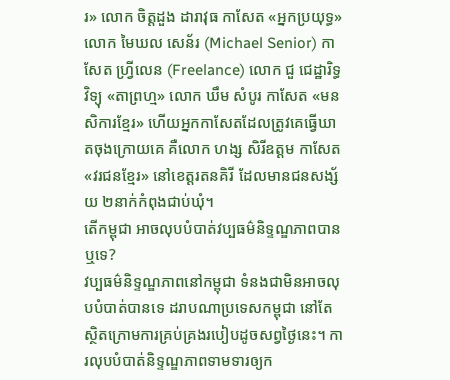រ» លោក ចិត្តដួង ដារាវុធ កាសែត «អ្នកប្រយុទ្ធ» លោក មៃឃល សេន័រ (Michael Senior) កាសែត ហ្វ្រីលេន (Freelance) លោក ជួ ជេដ្ឋារិទ្ធ វិទ្យុ «តាព្រហ្ម» លោក ឃឹម សំបូរ កាសែត «មនសិការខ្មែរ» ហើយអ្នកកាសែតដែលត្រូវគេធ្វើឃាតចុងក្រោយគេ គឺលោក ហង្ស សិរីឧត្តម កាសែត «វរជនខ្មែរ» នៅខេត្តរតនគិរី ដែលមានជនសង្ស័យ ២នាក់កំពុងជាប់ឃុំ។
តើកម្ពុជា អាចលុបបំបាត់វប្បធម៌និទ្ទណ្ឌភាពបាន ឬទេ?
វប្បធម៌និទ្ទណ្ឌភាពនៅកម្ពុជា ទំនងជាមិនអាចលុបបំបាត់បានទេ ដរាបណាប្រទេសកម្ពុជា នៅតែស្ថិតក្រោមការគ្រប់គ្រងរបៀបដូចសព្វថ្ងៃនេះ។ ការលុបបំបាត់និទ្ទណ្ឌភាពទាមទារឲ្យក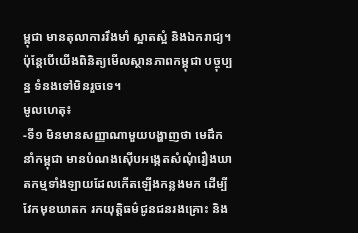ម្ពុជា មានតុលាការរឹងមាំ ស្អាតស្អំ និងឯករាជ្យ។ ប៉ុន្តែបើយើងពិនិត្យមើលស្ថានភាពកម្ពុជា បច្ចុប្បន្ន ទំនងទៅមិនរួចទេ។
មូលហេតុ៖
-ទី១ មិនមានសញ្ញាណាមួយបង្ហាញថា មេដឹកនាំកម្ពុជា មានបំណងស៊ើបអង្កេតសំណុំរឿងឃាតកម្មទាំងឡាយដែលកើតឡើងកន្លងមក ដើម្បីវែកមុខឃាតក រកយុត្តិធម៌ជូនជនរងគ្រោះ និង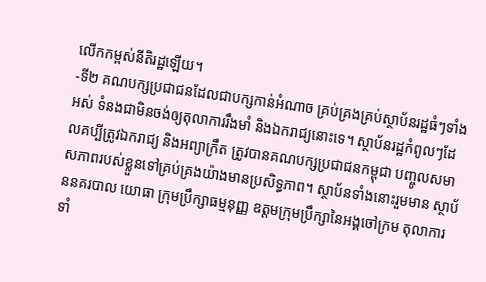លើកកម្ពស់នីតិរដ្ឋឡើយ។
-ទី២ គណបក្សប្រជាជនដែលជាបក្សកាន់អំណាច គ្រប់គ្រងគ្រប់ស្ថាប័នរដ្ឋធំៗទាំងអស់ ទំនងជាមិនចង់ឲ្យតុលាការរឹងមាំ និងឯករាជ្យនោះទេ។ ស្ថាប័នរដ្ឋកំពូលៗដែលគប្បីត្រូវឯករាជ្យ និងអព្យាក្រឹត ត្រូវបានគណបក្សប្រជាជនកម្ពុជា បញ្ចូលសមាសភាពរបស់ខ្លួនទៅគ្រប់គ្រងយ៉ាងមានប្រសិទ្ធភាព។ ស្ថាប័នទាំងនោះរួមមាន ស្ថាប័ននគរបាល យោធា ក្រុមប្រឹក្សាធម្មនុញ្ញ ឧត្ដមក្រុមប្រឹក្សានៃអង្គចៅក្រម តុលាការទាំ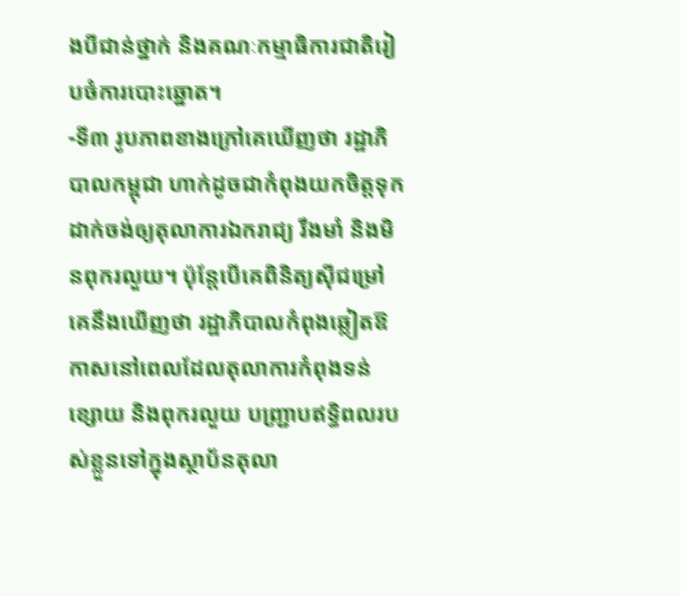ងបីជាន់ថ្នាក់ និងគណៈកម្មាធិការជាតិរៀបចំការបោះឆ្នោត។
-ទី៣ រូបភាពខាងក្រៅគេឃើញថា រដ្ឋាភិបាលកម្ពុជា ហាក់ដូចជាកំពុងយកចិត្តទុកដាក់ចង់ឲ្យតុលាការឯករាជ្យ រឹងមាំ និងមិនពុករលួយ។ ប៉ុន្តែបើគេពិនិត្យស៊ីជម្រៅ គេនឹងឃើញថា រដ្ឋាភិបាលកំពុងឆ្លៀតឱកាសនៅពេលដែលតុលាការកំពុងទន់ខ្សោយ និងពុករលួយ បញ្ជ្រាបឥទ្ធិពលរបស់ខ្លួនទៅក្នុងស្ថាប័នតុលា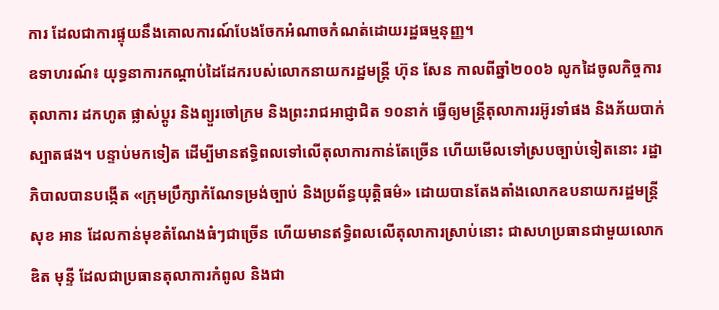ការ ដែលជាការផ្ទុយនឹងគោលការណ៍បែងចែកអំណាចកំណត់ដោយរដ្ឋធម្មនុញ្ញ។
ឧទាហរណ៍៖ យុទ្ធនាការកណ្ដាប់ដៃដែករបស់លោកនាយករដ្ឋមន្ត្រី ហ៊ុន សែន កាលពីឆ្នាំ២០០៦ លូកដៃចូលកិច្ចការតុលាការ ដកហូត ផ្លាស់ប្តូរ និងព្យួរចៅក្រម និងព្រះរាជអាជ្ញាជិត ១០នាក់ ធ្វើឲ្យមន្ត្រីតុលាការរអ៊ូរទាំផង និងភ័យបាក់ស្បាតផង។ បន្ទាប់មកទៀត ដើម្បីមានឥទ្ធិពលទៅលើតុលាការកាន់តែច្រើន ហើយមើលទៅស្របច្បាប់ទៀតនោះ រដ្ឋាភិបាលបានបង្កើត «ក្រុមប្រឹក្សាកំណែទម្រង់ច្បាប់ និងប្រព័ន្ធយុត្តិធម៌» ដោយបានតែងតាំងលោកឧបនាយករដ្ឋមន្ត្រី សុខ អាន ដែលកាន់មុខតំណែងធំៗជាច្រើន ហើយមានឥទ្ធិពលលើតុលាការស្រាប់នោះ ជាសហប្រធានជាមួយលោក ឌិត មុន្ទី ដែលជាប្រធានតុលាការកំពូល និងជា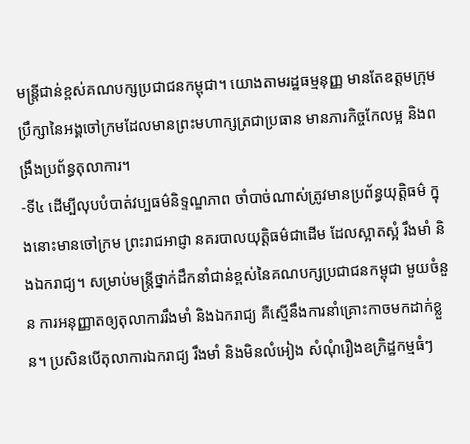មន្ត្រីជាន់ខ្ពស់គណបក្សប្រជាជនកម្ពុជា។ យោងតាមរដ្ឋធម្មនុញ្ញ មានតែឧត្ដមក្រុមប្រឹក្សានៃអង្គចៅក្រមដែលមានព្រះមហាក្សត្រជាប្រធាន មានភារកិច្ចកែលម្អ និងពង្រឹងប្រព័ន្ធតុលាការ។
-ទី៤ ដើម្បីលុបបំបាត់វប្បធម៌និទ្ទណ្ឌភាព ចាំបាច់ណាស់ត្រូវមានប្រព័ន្ធយុត្តិធម៌ ក្នុងនោះមានចៅក្រម ព្រះរាជអាជ្ញា នគរបាលយុត្តិធម៌ជាដើម ដែលស្អាតស្អំ រឹងមាំ និងឯករាជ្យ។ សម្រាប់មន្ត្រីថ្នាក់ដឹកនាំជាន់ខ្ពស់នៃគណបក្សប្រជាជនកម្ពុជា មួយចំនួន ការអនុញ្ញាតឲ្យតុលាការរឹងមាំ និងឯករាជ្យ គឺស្មើនឹងការនាំគ្រោះកាចមកដាក់ខ្លួន។ ប្រសិនបើតុលាការឯករាជ្យ រឹងមាំ និងមិនលំអៀង សំណុំរឿងឧក្រិដ្ឋកម្មធំៗ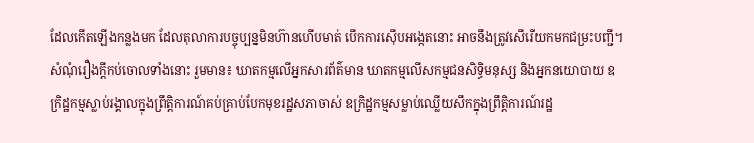ដែលកើតឡើងកន្លងមក ដែលតុលាការបច្ចុប្បន្នមិនហ៊ានហើបមាត់ បើកការស៊ើបអង្កេតនោះ អាចនឹងត្រូវសើរើយកមកជម្រះបញ្ជី។
សំណុំរឿងក្ដីកប់ចោលទាំងនោះ រួមមាន៖ ឃាតកម្មលើអ្នកសារព័ត៌មាន ឃាតកម្មលើសកម្មជនសិទ្ធិមនុស្ស និងអ្នកនយោបាយ ឧក្រិដ្ឋកម្មស្លាប់រង្គាលក្នុងព្រឹត្តិការណ៍គប់គ្រាប់បែកមុខរដ្ឋសភាចាស់ ឧក្រិដ្ឋកម្មសម្លាប់ឈ្លើយសឹកក្នុងព្រឹត្តិការណ៍រដ្ឋ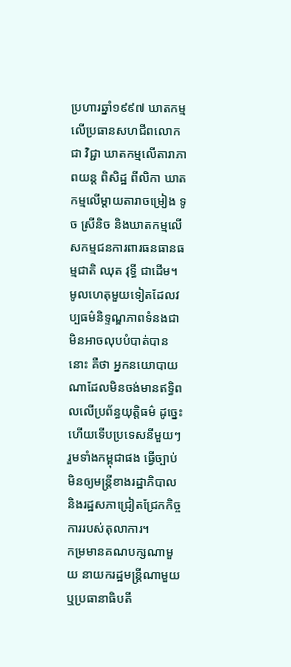ប្រហារឆ្នាំ១៩៩៧ ឃាតកម្មលើប្រធានសហជីពលោក ជា វិជ្ជា ឃាតកម្មលើតារាភាពយន្ត ពិសិដ្ឋ ពីលិកា ឃាតកម្មលើម្ដាយតារាចម្រៀង ទូច ស្រីនិច និងឃាតកម្មលើសកម្មជនការពារធនធានធម្មជាតិ ឈុត វុទ្ធី ជាដើម។
មូលហេតុមួយទៀតដែលវប្បធម៌និទ្ទណ្ឌភាពទំនងជាមិនអាចលុបបំបាត់បាននោះ គឺថា អ្នកនយោបាយណាដែលមិនចង់មានឥទ្ធិពលលើប្រព័ន្ធយុត្តិធម៌ ដូច្នេះហើយទើបប្រទេសនីមួយៗ រួមទាំងកម្ពុជាផង ធ្វើច្បាប់មិនឲ្យមន្ត្រីខាងរដ្ឋាភិបាល និងរដ្ឋសភាជ្រៀតជ្រែកកិច្ចការរបស់តុលាការ។
កម្រមានគណបក្សណាមួយ នាយករដ្ឋមន្ត្រីណាមួយ ឬប្រធានាធិបតី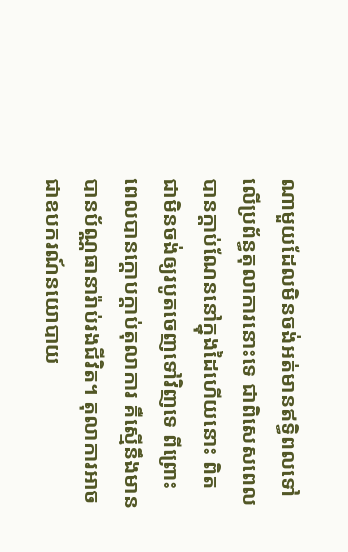ណាមួយដែលមិនចង់អត់មានឥទ្ធិពលទៅលើប្រព័ន្ធតុលាការនោះទេ ជាពិសេសពេលបានក្ដាប់ណែននៅក្នុងដៃហើយនោះ ពិតជាមិនចង់ឲ្យរបូតចេញទៅវិញទេ ពីព្រោះពេលបានក្ដោបក្ដាប់តុលាការ គឺស្មើនឹងមានបានប័ណ្ណធានារ៉ាប់រងជីវិត។ តុលាការអាចជាឧបករណ៍នយោបាយ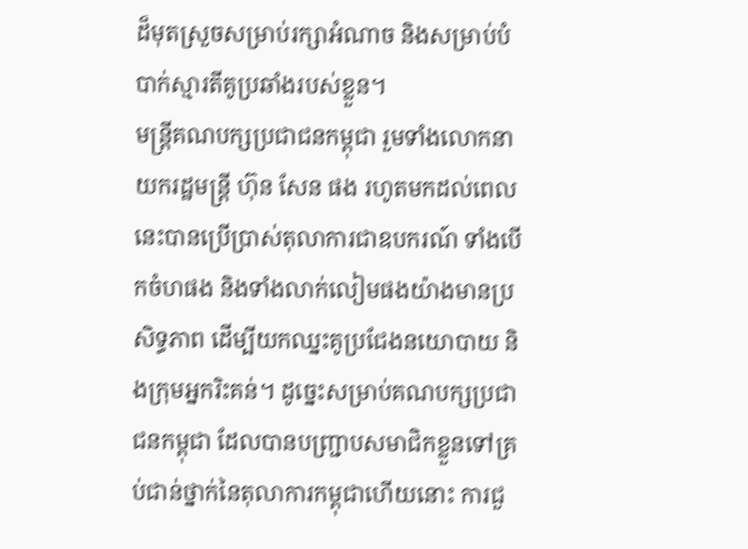ដ៏មុតស្រួចសម្រាប់រក្សាអំណាច និងសម្រាប់បំបាក់ស្មារតីគូប្រឆាំងរបស់ខ្លួន។
មន្ត្រីគណបក្សប្រជាជនកម្ពុជា រួមទាំងលោកនាយករដ្ឋមន្ត្រី ហ៊ុន សែន ផង រហូតមកដល់ពេលនេះបានប្រើប្រាស់តុលាការជាឧបករណ៍ ទាំងបើកចំហផង និងទាំងលាក់លៀមផងយ៉ាងមានប្រសិទ្ធភាព ដើម្បីយកឈ្នះគូប្រជែងនយោបាយ និងក្រុមអ្នករិះគន់។ ដូច្នេះសម្រាប់គណបក្សប្រជាជនកម្ពុជា ដែលបានបញ្ជ្រាបសមាជិកខ្លួនទៅគ្រប់ជាន់ថ្នាក់នៃតុលាការកម្ពុជាហើយនោះ ការជួ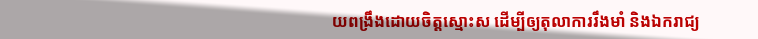យពង្រឹងដោយចិត្តស្មោះស ដើម្បីឲ្យតុលាការរឹងមាំ និងឯករាជ្យ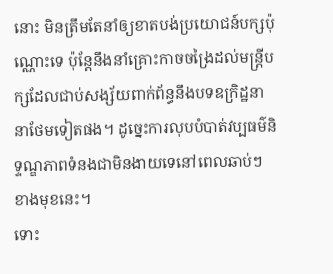នោះ មិនត្រឹមតែនាំឲ្យខាតបង់ប្រយោជន៍បក្សប៉ុណ្ណោះទេ ប៉ុន្តែនឹងនាំគ្រោះកាចចង្រៃដល់មន្ត្រីបក្សដែលជាប់សង្ស័យពាក់ព័ន្ធនឹងបទឧក្រិដ្ឋនានាថែមទៀតផង។ ដូច្នេះការលុបបំបាត់វប្បធម៌និទ្ទណ្ឌភាពទំនងជាមិនងាយទេនៅពេលឆាប់ៗខាងមុខនេះ។
ទោះ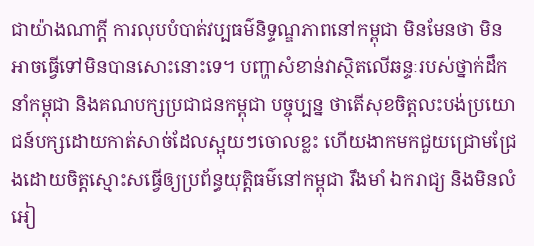ជាយ៉ាងណាក្ដី ការលុបបំបាត់វប្បធម៌និទ្ទណ្ឌភាពនៅកម្ពុជា មិនមែនថា មិនអាចធ្វើទៅមិនបានសោះនោះទេ។ បញ្ហាសំខាន់វាស្ថិតលើឆន្ទៈរបស់ថ្នាក់ដឹកនាំកម្ពុជា និងគណបក្សប្រជាជនកម្ពុជា បច្ចុប្បន្ន ថាតើសុខចិត្តលះបង់ប្រយោជន៍បក្សដោយកាត់សាច់ដែលស្អុយៗចោលខ្លះ ហើយងាកមកជួយជ្រោមជ្រែងដោយចិត្តស្មោះសធ្វើឲ្យប្រព័ន្ធយុត្តិធម៌នៅកម្ពុជា រឹងមាំ ឯករាជ្យ និងមិនលំអៀ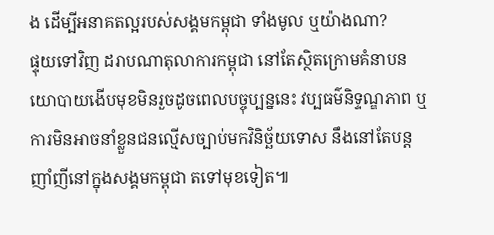ង ដើម្បីអនាគតល្អរបស់សង្គមកម្ពុជា ទាំងមូល ឬយ៉ាងណា?
ផ្ទុយទៅវិញ ដរាបណាតុលាការកម្ពុជា នៅតែស្ថិតក្រោមគំនាបនយោបាយងើបមុខមិនរួចដូចពេលបច្ចុប្បន្ននេះ វប្បធម៌និទ្ទណ្ឌភាព ឬការមិនអាចនាំខ្លួនជនល្មើសច្បាប់មកវិនិច្ឆ័យទោស នឹងនៅតែបន្តញាំញីនៅក្នុងសង្គមកម្ពុជា តទៅមុខទៀត៕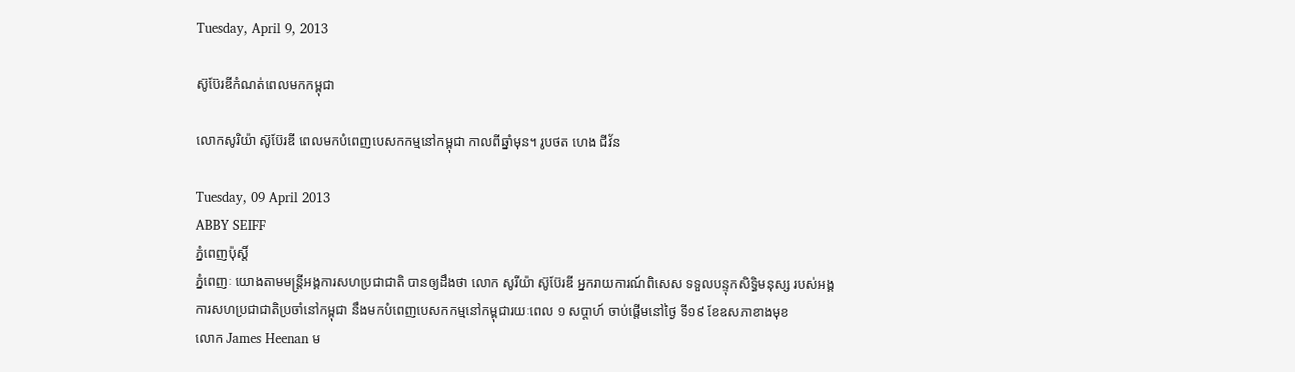Tuesday, April 9, 2013

ស៊ូប៊ែរឌីកំណត់ពេលមកកម្ពុជា

លោកសូរិយ៉ា ស៊ូប៊ែរឌី ពេលមកបំពេញបេសកកម្មនៅកម្ពុជា កាលពីឆ្នាំមុន។ រូបថត ហេង ជីវ័ន

Tuesday, 09 April 2013
ABBY SEIFF
ភ្នំពេញប៉ុស្តិ៍
ភ្នំពេញៈ យោងតាមមន្រ្តីអង្គការសហប្រជាជាតិ បានឲ្យដឹងថា លោក សូរីយ៉ា ស៊ូប៊ែរឌី អ្នករាយការណ៍ពិសេស ទទួលបន្ទុកសិទិ្ធមនុស្ស របស់អង្គការសហប្រជាជាតិប្រចាំនៅកម្ពុជា នឹងមកបំពេញបេសកកម្មនៅកម្ពុជារយៈពេល ១ សប្តាហ៍ ចាប់ផ្តើមនៅថ្ងៃ ទី១៩ ខែឧសភាខាងមុខ
លោក James Heenan ម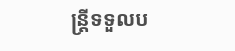ន្រ្តីទទួលប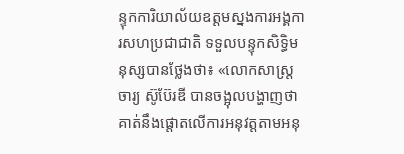ន្ទុកការិយាល័យឧត្តមស្នងការអង្គការសហប្រជាជាតិ ទទួលបន្ទុកសិទិ្ធមនុស្សបានថ្លែងថា៖ «លោកសាស្រ្តចារ្យ ស៊ូប៊ែរឌី បានចង្អុលបង្ហាញថា គាត់នឹងផ្តោតលើការអនុវត្តតាមអនុ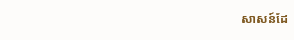សាសន៍ដែ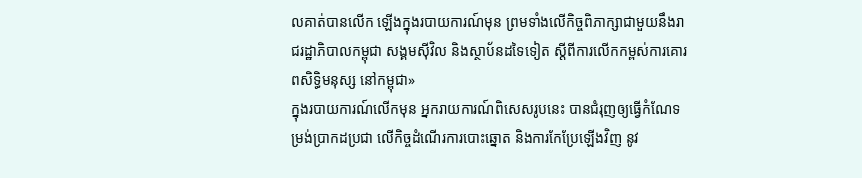លគាត់បានលើក ឡើងក្នុងរបាយការណ៍មុន ព្រមទាំងលើកិច្ចពិភាក្សាជាមួយនឹងរាជរដ្ឋាភិបាលកម្ពុជា សង្គមស៊ីវិល និងស្ថាប័នដទៃទៀត ស្តីពីការលើកកម្ពស់ការគោរពសិទិ្ធមនុស្ស នៅកម្ពុជា»
ក្នុងរបាយការណ៍លើកមុន អ្នករាយការណ៍ពិសេសរូបនេះ បានជំរុញឲ្យធ្វើកំណែទម្រង់ប្រាកដប្រជា លើកិច្ចដំណើរការបោះឆ្នោត និងការកែប្រែឡើងវិញ នូវ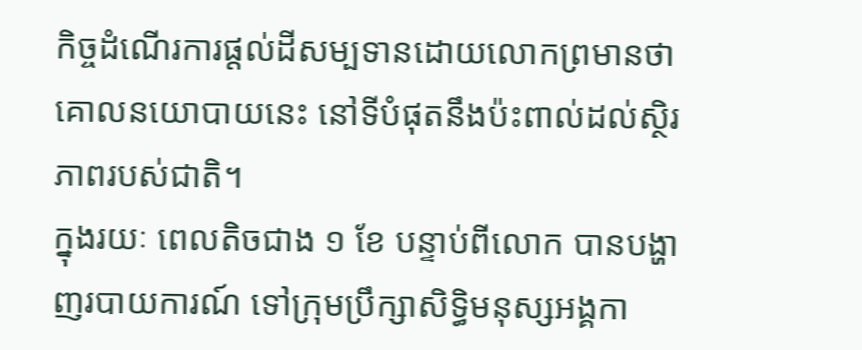កិច្ចដំណើរការផ្តល់ដីសម្បទានដោយលោកព្រមានថា គោលនយោបាយនេះ នៅទីបំផុតនឹងប៉ះពាល់ដល់ស្ថិរភាពរបស់ជាតិ។
ក្នុងរយៈ ពេលតិចជាង ១ ខែ បន្ទាប់ពីលោក បានបង្ហាញរបាយការណ៍ ទៅក្រុមប្រឹក្សាសិទិ្ធមនុស្សអង្គកា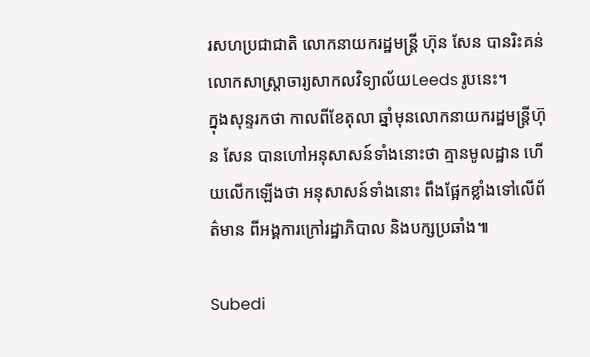រសហប្រជាជាតិ លោកនាយករដ្ឋមន្រ្តី ហ៊ុន សែន បានរិះគន់លោកសាស្ត្រាចារ្យសាកលវិទ្យាល័យLeeds រូបនេះ។
ក្នុងសុន្ទរកថា កាលពីខែតុលា ឆ្នាំមុនលោកនាយករដ្ឋមន្រ្តីហ៊ុន សែន បានហៅអនុសាសន៍ទាំងនោះថា គ្មានមូលដ្ឋាន ហើយលើកឡើងថា អនុសាសន៍ទាំងនោះ ពឹងផ្អែកខ្លាំងទៅលើព័ត៌មាន ពីអង្គការក្រៅរដ្ឋាភិបាល និងបក្សប្រឆាំង៕

Subedi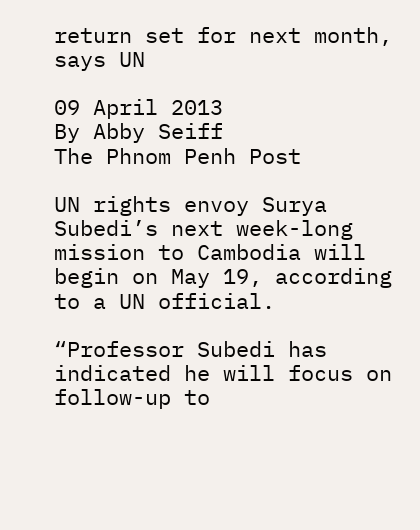return set for next month, says UN

09 April 2013
By Abby Seiff
The Phnom Penh Post

UN rights envoy Surya Subedi’s next week-long mission to Cambodia will begin on May 19, according to a UN official.

“Professor Subedi has indicated he will focus on follow-up to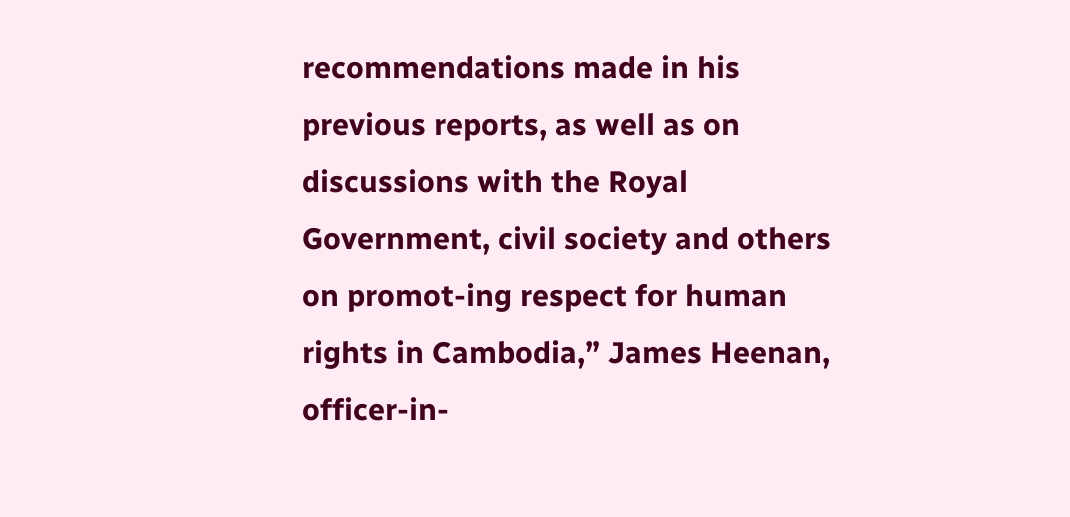recommendations made in his previous reports, as well as on discussions with the Royal Government, civil society and others on promot-ing respect for human rights in Cambodia,” James Heenan, officer-in-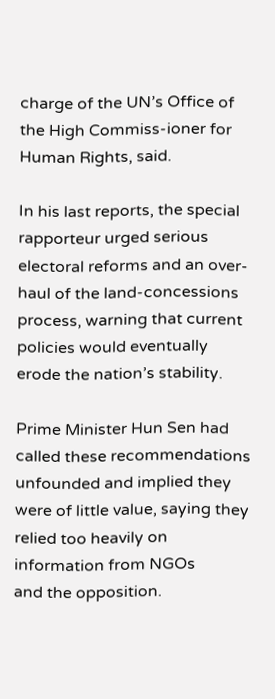charge of the UN’s Office of the High Commiss-ioner for Human Rights, said.

In his last reports, the special rapporteur urged serious electoral reforms and an over-haul of the land-concessions process, warning that current policies would eventually erode the nation’s stability.

Prime Minister Hun Sen had called these recommendations unfounded and implied they were of little value, saying they relied too heavily on information from NGOs
and the opposition.